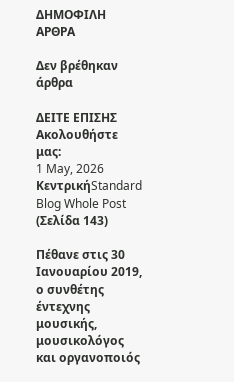ΔΗΜΟΦΙΛΗ ΑΡΘΡΑ

Δεν βρέθηκαν άρθρα

ΔΕΙΤΕ ΕΠΙΣΗΣ
Ακολουθήστε μας:
1 May, 2026
ΚεντρικήStandard Blog Whole Post (Σελίδα 143)

Πέθανε στις 30 Ιανουαρίου 2019, ο συνθέτης έντεχνης μουσικής, μουσικολόγος και οργανοποιός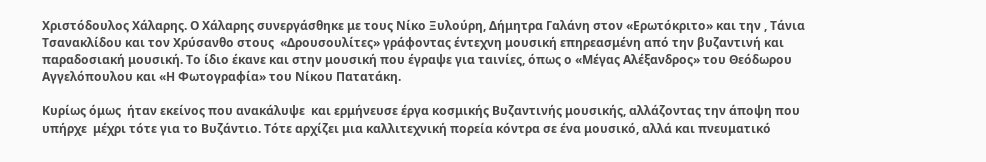Χριστόδουλος Χάλαρης. O Χάλαρης συνεργάσθηκε με τους Νίκο Ξυλούρη, Δήμητρα Γαλάνη στον «Ερωτόκριτο» και την , Τάνια Τσανακλίδου και τον Χρύσανθο στους  «Δρουσουλίτες» γράφοντας έντεχνη μουσική επηρεασμένη από την βυζαντινή και παραδοσιακή μουσική. Το ίδιο έκανε και στην μουσική που έγραψε για ταινίες, όπως ο «Μέγας Αλέξανδρος» του Θεόδωρου Αγγελόπουλου και «Η Φωτογραφία» του Νίκου Πατατάκη.

Κυρίως όμως  ήταν εκείνος που ανακάλυψε  και ερμήνευσε έργα κοσμικής Βυζαντινής μουσικής, αλλάζοντας την άποψη που υπήρχε  μέχρι τότε για το Βυζάντιο. Τότε αρχίζει μια καλλιτεχνική πορεία κόντρα σε ένα μουσικό, αλλά και πνευματικό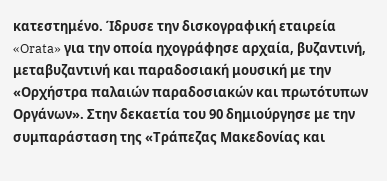κατεστημένο. Ίδρυσε την δισκογραφική εταιρεία «Orata» για την οποία ηχογράφησε αρχαία, βυζαντινή, μεταβυζαντινή και παραδοσιακή μουσική με την «Ορχήστρα παλαιών παραδοσιακών και πρωτότυπων Οργάνων». Στην δεκαετία του 90 δημιούργησε με την συμπαράσταση της «Τράπεζας Μακεδονίας και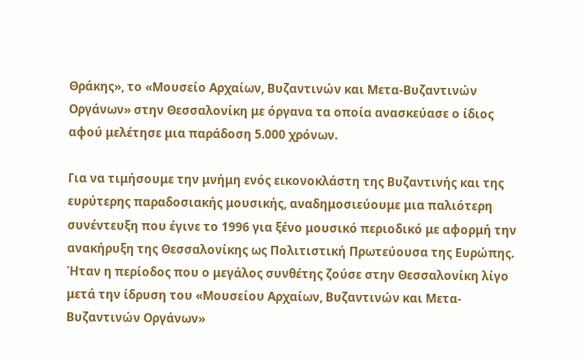Θράκης», το «Μουσείο Αρχαίων, Βυζαντινών και Μετα-Βυζαντινών Οργάνων» στην Θεσσαλονίκη με όργανα τα οποία ανασκεύασε ο ίδιος αφού μελέτησε μια παράδοση 5.000 χρόνων.

Για να τιμήσουμε την μνήμη ενός εικονοκλάστη της Βυζαντινής και της ευρύτερης παραδοσιακής μουσικής, αναδημοσιεύουμε μια παλιότερη συνέντευξη που έγινε το 1996 για ξένο μουσικό περιοδικό με αφορμή την ανακήρυξη της Θεσσαλονίκης ως Πολιτιστική Πρωτεύουσα της Ευρώπης. Ήταν η περίοδος που ο μεγάλος συνθέτης ζούσε στην Θεσσαλονίκη λίγο μετά την ίδρυση του «Μουσείου Αρχαίων, Βυζαντινών και Μετα-Βυζαντινών Οργάνων»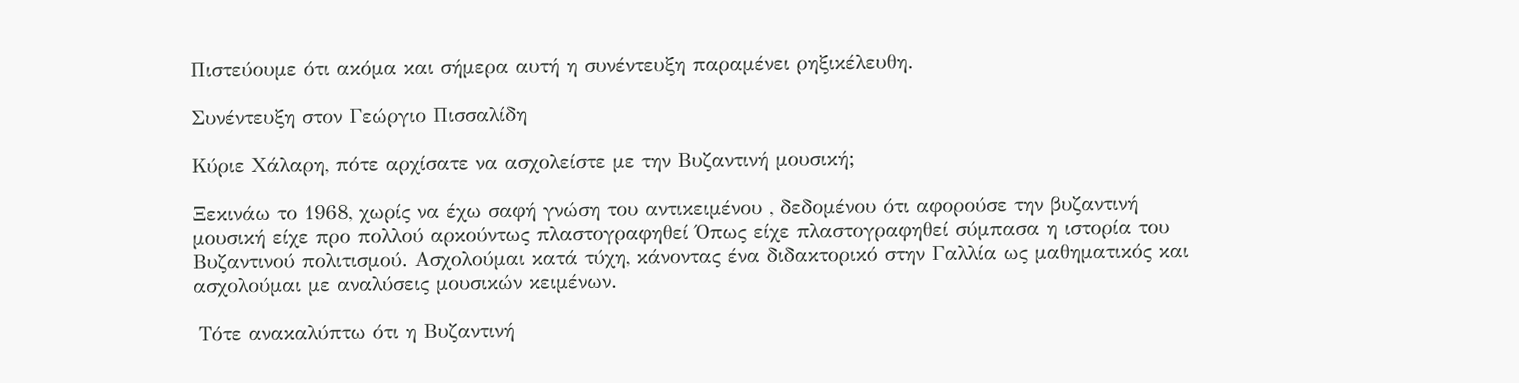Πιστεύουμε ότι ακόμα και σήμερα αυτή η συνέντευξη παραμένει ρηξικέλευθη.

Συνέντευξη στον Γεώργιο Πισσαλίδη

Κύριε Χάλαρη, πότε αρχίσατε να ασχολείστε με την Βυζαντινή μουσική;

Ξεκινάω το 1968, χωρίς να έχω σαφή γνώση του αντικειμένου , δεδομένου ότι αφορούσε την βυζαντινή μουσική είχε προ πολλού αρκούντως πλαστογραφηθεί Όπως είχε πλαστογραφηθεί σύμπασα η ιστορία του Βυζαντινού πολιτισμού. Ασχολούμαι κατά τύχη, κάνοντας ένα διδακτορικό στην Γαλλία ως μαθηματικός και ασχολούμαι με αναλύσεις μουσικών κειμένων.

 Tότε ανακαλύπτω ότι η Βυζαντινή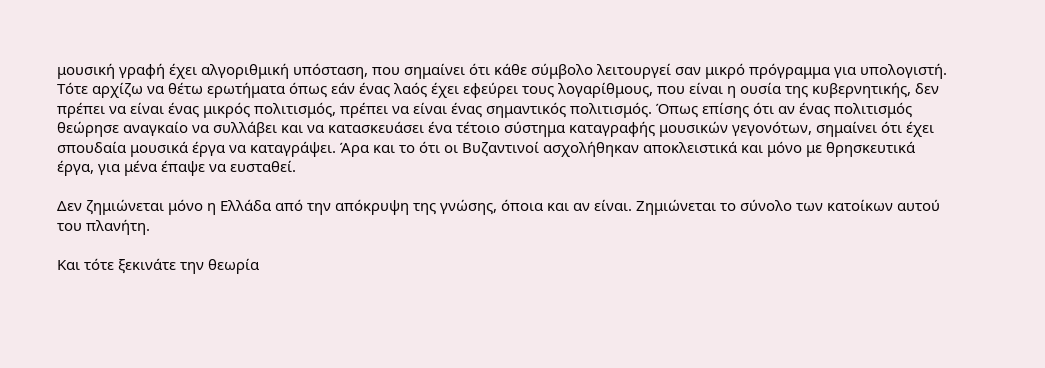μουσική γραφή έχει αλγοριθμική υπόσταση, που σημαίνει ότι κάθε σύμβολο λειτουργεί σαν μικρό πρόγραμμα για υπολογιστή. Τότε αρχίζω να θέτω ερωτήματα όπως εάν ένας λαός έχει εφεύρει τους λογαρίθμους, που είναι η ουσία της κυβερνητικής, δεν πρέπει να είναι ένας μικρός πολιτισμός, πρέπει να είναι ένας σημαντικός πολιτισμός. Όπως επίσης ότι αν ένας πολιτισμός θεώρησε αναγκαίο να συλλάβει και να κατασκευάσει ένα τέτοιο σύστημα καταγραφής μουσικών γεγονότων, σημαίνει ότι έχει σπουδαία μουσικά έργα να καταγράψει. Άρα και το ότι οι Βυζαντινοί ασχολήθηκαν αποκλειστικά και μόνο με θρησκευτικά έργα, για μένα έπαψε να ευσταθεί.

Δεν ζημιώνεται μόνο η Ελλάδα από την απόκρυψη της γνώσης, όποια και αν είναι. Ζημιώνεται το σύνολο των κατοίκων αυτού του πλανήτη.

Και τότε ξεκινάτε την θεωρία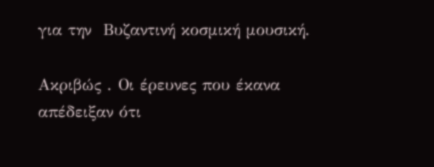για την  Βυζαντινή κοσμική μουσική.

Ακριβώς . Οι έρευνες που έκανα απέδειξαν ότι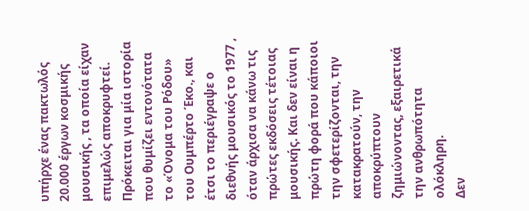υπήρχε ένας πακτωλός 20.000 έργων κοσμικής μουσικής , τα οποία είχαν επιμελώς αποκρυφτεί. Πρόκειται για μία ιστορία που θυμίζει εντονότατα το «Όνομα του Ρόδου» του Ουμπέρτο Έκο., και έτσι το περιέγραψε ο διεθνής μουσικός το 1977 , όταν άρχισα να κάνω τις πρώτες εκδόσεις τέτοιας μουσικής. Και δεν είναι η πρώτη φορά που κάποιοι την σφετερίζονται, την κατακρατούν, την αποκρύπτουν ζημιώνοντας, εξαιρετικά την ανθρωπότητα ολόκληρη.
Δεν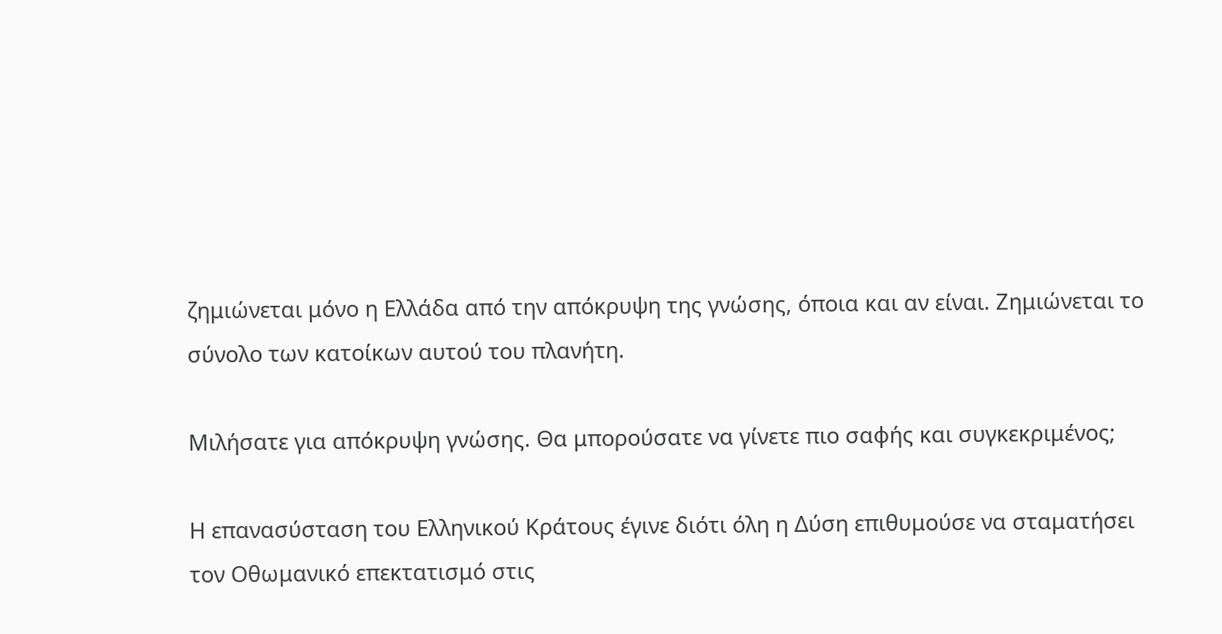ζημιώνεται μόνο η Ελλάδα από την απόκρυψη της γνώσης, όποια και αν είναι. Ζημιώνεται το σύνολο των κατοίκων αυτού του πλανήτη.

Μιλήσατε για απόκρυψη γνώσης. Θα μπορούσατε να γίνετε πιο σαφής και συγκεκριμένος;

Η επανασύσταση του Ελληνικού Κράτους έγινε διότι όλη η Δύση επιθυμούσε να σταματήσει τον Οθωμανικό επεκτατισμό στις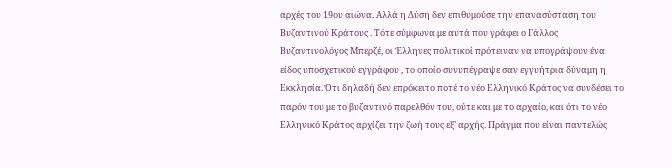αρχές του 19ου αιώνα. Αλλά η Δύση δεν επιθυμούσε την επανασύσταση του Βυζαντινού Κράτους . Τότε σύμφωνα με αυτά που γράφει ο Γάλλος Βυζαντινολόγος Μπερζέ, οι Έλληνες πολιτικοί πρότειναν να υπογράψουν ένα είδος υποσχετικού εγγράφου , το οποίο συνυπέγραψε σαν εγγυήτρια δύναμη η Εκκλησία. Ότι δηλαδή δεν επρόκειτο ποτέ το νέο Ελληνικό Κράτος να συνδέσει το παρόν του με το βυζαντινό παρελθόν του, ούτε και με το αρχαίο, και ότι το νέο Ελληνικό Κράτος αρχίζει την ζωή τους εξ’ αρχής. Πράγμα που είναι παντελώς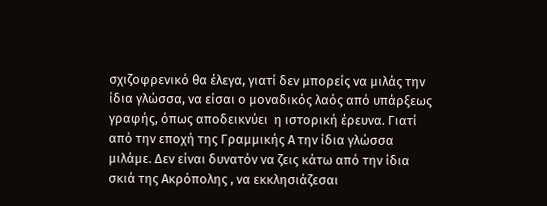σχιζοφρενικό θα έλεγα, γιατί δεν μπορείς να μιλάς την ίδια γλώσσα, να είσαι ο μοναδικός λαός από υπάρξεως γραφής, όπως αποδεικνύει  η ιστορική έρευνα. Γιατί από την εποχή της Γραμμικής Α την ίδια γλώσσα μιλάμε. Δεν είναι δυνατόν να ζεις κάτω από την ίδια σκιά της Ακρόπολης , να εκκλησιάζεσαι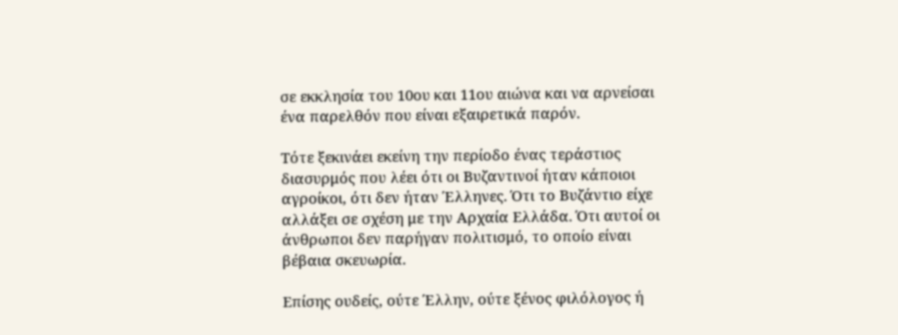σε εκκλησία του 10ου και 11ου αιώνα και να αρνείσαι ένα παρελθόν που είναι εξαιρετικά παρόν.

Τότε ξεκινάει εκείνη την περίοδο ένας τεράστιος διασυρμός που λέει ότι οι Βυζαντινοί ήταν κάποιοι αγροίκοι, ότι δεν ήταν Έλληνες. Ότι το Βυζάντιο είχε αλλάξει σε σχέση με την Αρχαία Ελλάδα. Ότι αυτοί οι άνθρωποι δεν παρήγαν πολιτισμό, το οποίο είναι βέβαια σκευωρία.

Επίσης ουδείς, ούτε Έλλην, ούτε ξένος φιλόλογος ή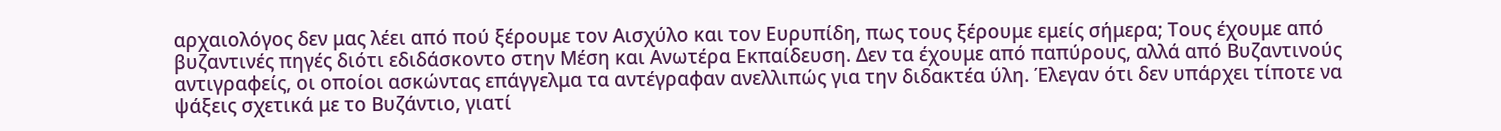αρχαιολόγος δεν μας λέει από πού ξέρουμε τον Αισχύλο και τον Ευρυπίδη, πως τους ξέρουμε εμείς σήμερα; Τους έχουμε από βυζαντινές πηγές διότι εδιδάσκοντο στην Μέση και Ανωτέρα Εκπαίδευση. Δεν τα έχουμε από παπύρους, αλλά από Βυζαντινούς αντιγραφείς, οι οποίοι ασκώντας επάγγελμα τα αντέγραφαν ανελλιπώς για την διδακτέα ύλη. Έλεγαν ότι δεν υπάρχει τίποτε να ψάξεις σχετικά με το Βυζάντιο, γιατί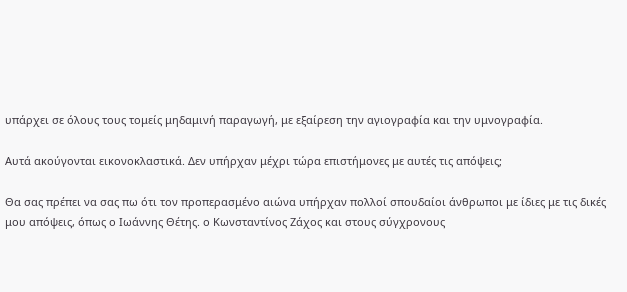υπάρχει σε όλους τους τομείς μηδαμινή παραγωγή, με εξαίρεση την αγιογραφία και την υμνογραφία.

Αυτά ακούγονται εικονοκλαστικά. Δεν υπήρχαν μέχρι τώρα επιστήμονες με αυτές τις απόψεις;

Θα σας πρέπει να σας πω ότι τον προπερασμένο αιώνα υπήρχαν πολλοί σπουδαίοι άνθρωποι με ίδιες με τις δικές μου απόψεις, όπως ο Ιωάννης Θέτης. ο Κωνσταντίνος Ζάχος και στους σύγχρονους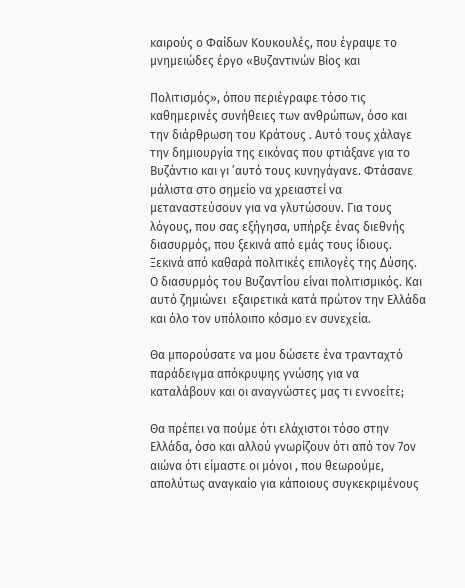καιρούς ο Φαίδων Κουκουλές, που έγραψε το μνημειώδες έργο «Βυζαντινών Βίος και

Πολιτισμός», όπου περιέγραφε τόσο τις καθημερινές συνήθειες των ανθρώπων, όσο και την διάρθρωση του Κράτους . Αυτό τους χάλαγε την δημιουργία της εικόνας που φτιάξανε για το Βυζάντιο και γι ’αυτό τους κυνηγάγανε. Φτάσανε μάλιστα στο σημείο να χρειαστεί να μεταναστεύσουν για να γλυτώσουν. Για τους λόγους, που σας εξήγησα, υπήρξε ένας διεθνής διασυρμός, που ξεκινά από εμάς τους ίδιους. Ξεκινά από καθαρά πολιτικές επιλογές της Δύσης. Ο διασυρμός του Βυζαντίου είναι πολιτισμικός. Και αυτό ζημιώνει  εξαιρετικά κατά πρώτον την Ελλάδα και όλο τον υπόλοιπο κόσμο εν συνεχεία.

Θα μπορούσατε να μου δώσετε ένα τρανταχτό παράδειγμα απόκρυψης γνώσης για να καταλάβουν και οι αναγνώστες μας τι εννοείτε;

Θα πρέπει να πούμε ότι ελάχιστοι τόσο στην Ελλάδα, όσο και αλλού γνωρίζουν ότι από τον 7ον αιώνα ότι είμαστε οι μόνοι , που θεωρούμε, απολύτως αναγκαίο για κάποιους συγκεκριμένους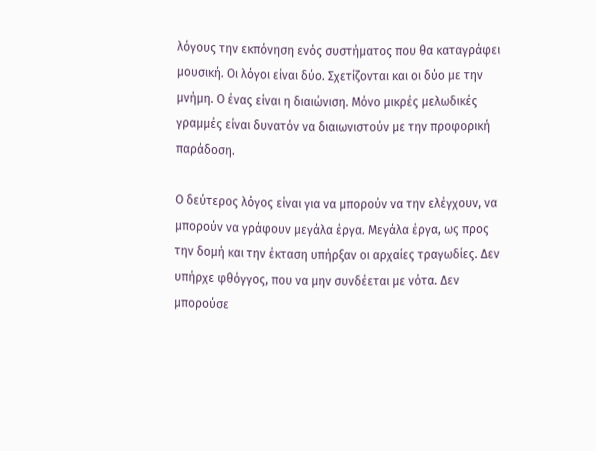λόγους την εκπόνηση ενός συστήματος που θα καταγράφει μουσική. Οι λόγοι είναι δύο. Σχετίζονται και οι δύο με την μνήμη. Ο ένας είναι η διαιώνιση. Μόνο μικρές μελωδικές γραμμές είναι δυνατόν να διαιωνιστούν με την προφορική παράδοση.

Ο δεύτερος λόγος είναι για να μπορούν να την ελέγχουν, να μπορούν να γράφουν μεγάλα έργα. Μεγάλα έργα, ως προς την δομή και την έκταση υπήρξαν οι αρχαίες τραγωδίες. Δεν υπήρχε φθόγγος, που να μην συνδέεται με νότα. Δεν μπορούσε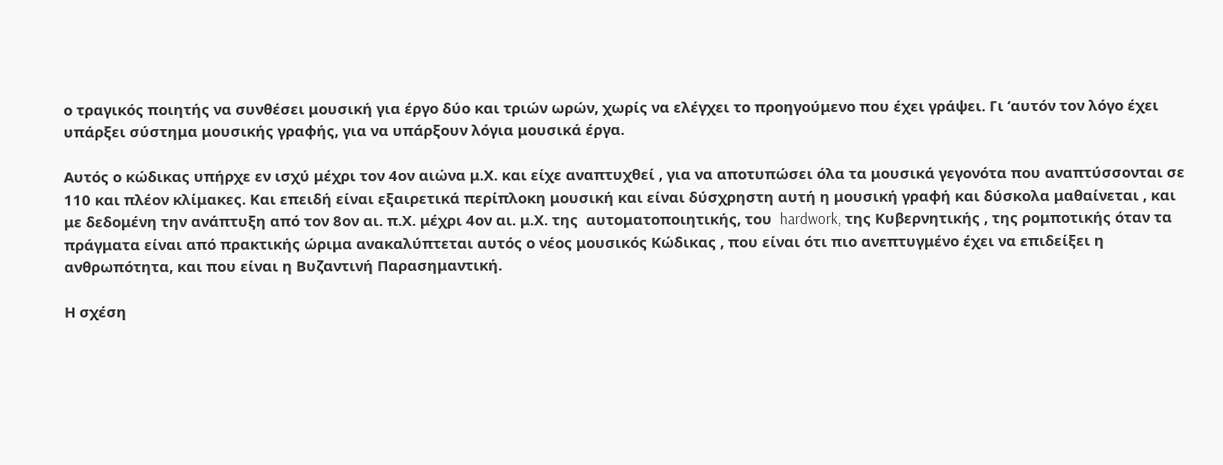ο τραγικός ποιητής να συνθέσει μουσική για έργο δύο και τριών ωρών, χωρίς να ελέγχει το προηγούμενο που έχει γράψει. Γι ’αυτόν τον λόγο έχει υπάρξει σύστημα μουσικής γραφής, για να υπάρξουν λόγια μουσικά έργα.

Αυτός ο κώδικας υπήρχε εν ισχύ μέχρι τον 4ον αιώνα μ.Χ. και είχε αναπτυχθεί , για να αποτυπώσει όλα τα μουσικά γεγονότα που αναπτύσσονται σε 110 και πλέον κλίμακες. Και επειδή είναι εξαιρετικά περίπλοκη μουσική και είναι δύσχρηστη αυτή η μουσική γραφή και δύσκολα μαθαίνεται , και με δεδομένη την ανάπτυξη από τον 8ον αι. π.Χ. μέχρι 4ον αι. μ.Χ. της  αυτοματοποιητικής, του  hardwork, της Κυβερνητικής , της ρομποτικής όταν τα πράγματα είναι από πρακτικής ώριμα ανακαλύπτεται αυτός ο νέος μουσικός Κώδικας , που είναι ότι πιο ανεπτυγμένο έχει να επιδείξει η ανθρωπότητα, και που είναι η Βυζαντινή Παρασημαντική.

Η σχέση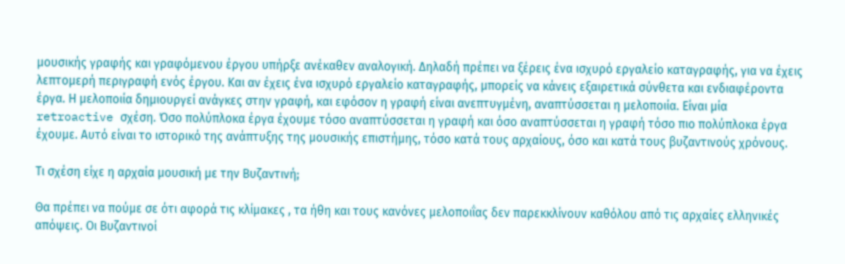μουσικής γραφής και γραφόμενου έργου υπήρξε ανέκαθεν αναλογική. Δηλαδή πρέπει να ξέρεις ένα ισχυρό εργαλείο καταγραφής, για να έχεις λεπτομερή περιγραφή ενός έργου. Και αν έχεις ένα ισχυρό εργαλείο καταγραφής, μπορείς να κάνεις εξαιρετικά σύνθετα και ενδιαφέροντα  έργα. Η μελοποιία δημιουργεί ανάγκες στην γραφή, και εφόσον η γραφή είναι ανεπτυγμένη, αναπτύσσεται η μελοποιία. Είναι μία retroactive σχέση. Όσο πολύπλοκα έργα έχουμε τόσο αναπτύσσεται η γραφή και όσο αναπτύσσεται η γραφή τόσο πιο πολύπλοκα έργα έχουμε. Αυτό είναι το ιστορικό της ανάπτυξης της μουσικής επιστήμης, τόσο κατά τους αρχαίους, όσο και κατά τους βυζαντινούς χρόνους.

Τι σχέση είχε η αρχαία μουσική με την Βυζαντινή;

Θα πρέπει να πούμε σε ότι αφορά τις κλίμακες , τα ήθη και τους κανόνες μελοποιΐας δεν παρεκκλίνουν καθόλου από τις αρχαίες ελληνικές απόψεις. Οι Βυζαντινοί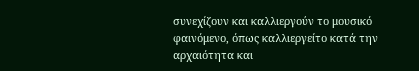συνεχίζουν και καλλιεργούν το μουσικό φαινόμενο, όπως καλλιεργείτο κατά την αρχαιότητα και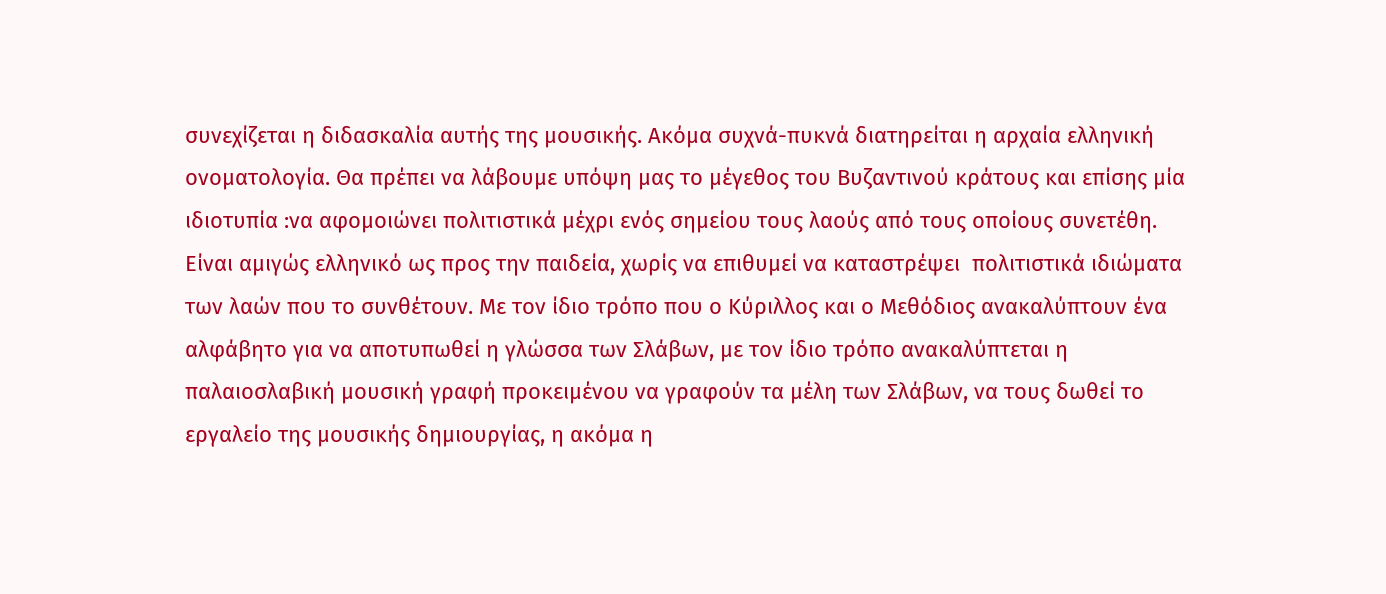συνεχίζεται η διδασκαλία αυτής της μουσικής. Ακόμα συχνά-πυκνά διατηρείται η αρχαία ελληνική ονοματολογία. Θα πρέπει να λάβουμε υπόψη μας το μέγεθος του Βυζαντινού κράτους και επίσης μία ιδιοτυπία :να αφομοιώνει πολιτιστικά μέχρι ενός σημείου τους λαούς από τους οποίους συνετέθη. Είναι αμιγώς ελληνικό ως προς την παιδεία, χωρίς να επιθυμεί να καταστρέψει  πολιτιστικά ιδιώματα των λαών που το συνθέτουν. Με τον ίδιο τρόπο που ο Κύριλλος και ο Μεθόδιος ανακαλύπτουν ένα αλφάβητο για να αποτυπωθεί η γλώσσα των Σλάβων, με τον ίδιο τρόπο ανακαλύπτεται η παλαιοσλαβική μουσική γραφή προκειμένου να γραφούν τα μέλη των Σλάβων, να τους δωθεί το εργαλείο της μουσικής δημιουργίας, η ακόμα η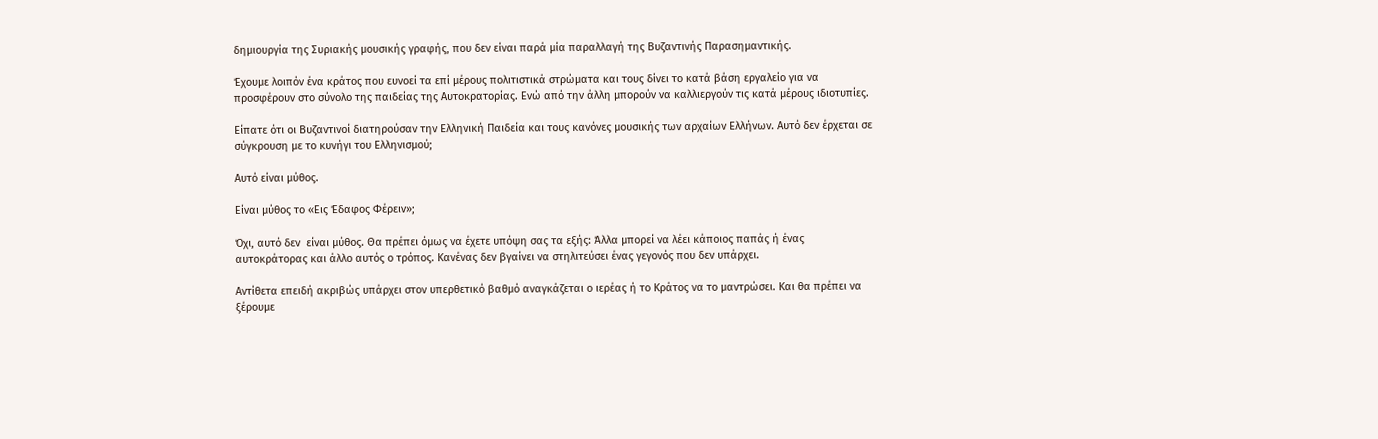δημιουργία της Συριακής μουσικής γραφής, που δεν είναι παρά μία παραλλαγή της Βυζαντινής Παρασημαντικής.

Έχουμε λοιπόν ένα κράτος που ευνοεί τα επί μέρους πολιτιστικά στρώματα και τους δίνει το κατά βάση εργαλείο για να προσφέρουν στο σύνολο της παιδείας της Αυτοκρατορίας. Ενώ από την άλλη μπορούν να καλλιεργούν τις κατά μέρους ιδιοτυπίες.

Είπατε ότι οι Βυζαντινοί διατηρούσαν την Ελληνική Παιδεία και τους κανόνες μουσικής των αρχαίων Ελλήνων. Αυτό δεν έρχεται σε σύγκρουση με το κυνήγι του Ελληνισμού;

Αυτό είναι μύθος.

Είναι μύθος το «Εις Έδαφος Φέρειν»;

Όχι, αυτό δεν  είναι μύθος. Θα πρέπει όμως να έχετε υπόψη σας τα εξής: Άλλα μπορεί να λέει κάποιος παπάς ή ένας αυτοκράτορας και άλλο αυτός ο τρόπος. Κανένας δεν βγαίνει να στηλιτεύσει ένας γεγονός που δεν υπάρχει.

Αντίθετα επειδή ακριβώς υπάρχει στον υπερθετικό βαθμό αναγκάζεται ο ιερέας ή το Κράτος να το μαντρώσει. Και θα πρέπει να ξέρουμε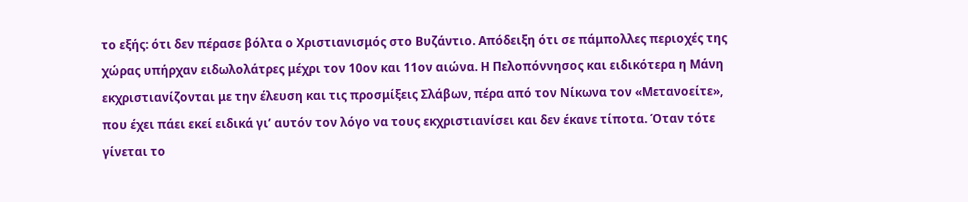το εξής: ότι δεν πέρασε βόλτα ο Χριστιανισμός στο Βυζάντιο. Απόδειξη ότι σε πάμπολλες περιοχές της χώρας υπήρχαν ειδωλολάτρες μέχρι τον 10ον και 11ον αιώνα. Η Πελοπόννησος και ειδικότερα η Μάνη εκχριστιανίζονται με την έλευση και τις προσμίξεις Σλάβων, πέρα από τον Νίκωνα τον «Μετανοείτε», που έχει πάει εκεί ειδικά γι’ αυτόν τον λόγο να τους εκχριστιανίσει και δεν έκανε τίποτα. Όταν τότε γίνεται το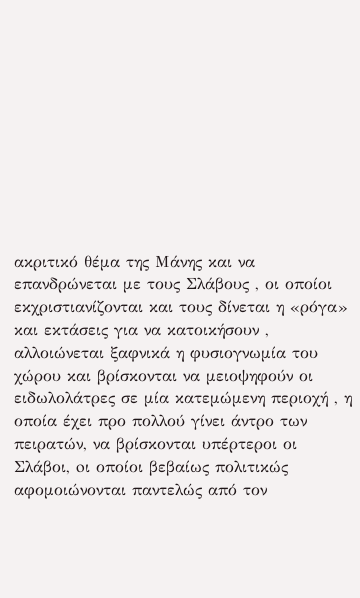ακριτικό θέμα της Μάνης και να επανδρώνεται με τους Σλάβους , οι οποίοι εκχριστιανίζονται και τους δίνεται η «ρόγα» και εκτάσεις για να κατοικήσουν , αλλοιώνεται ξαφνικά η φυσιογνωμία του χώρου και βρίσκονται να μειοψηφούν οι ειδωλολάτρες σε μία κατεμώμενη περιοχή , η οποία έχει προ πολλού γίνει άντρο των πειρατών, να βρίσκονται υπέρτεροι οι Σλάβοι, oι οποίοι βεβαίως πολιτικώς αφομοιώνονται παντελώς από τον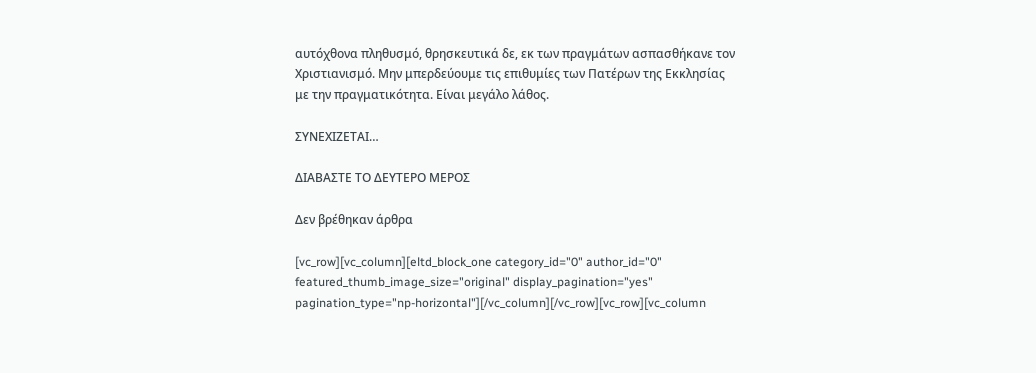αυτόχθονα πληθυσμό, θρησκευτικά δε, εκ των πραγμάτων ασπασθήκανε τον Χριστιανισμό. Μην μπερδεύουμε τις επιθυμίες των Πατέρων της Εκκλησίας με την πραγματικότητα. Είναι μεγάλο λάθος.

ΣΥΝΕΧΙΖΕΤΑΙ…

ΔΙΑΒΑΣΤΕ ΤΟ ΔΕΥΤΕΡΟ ΜΕΡΟΣ

Δεν βρέθηκαν άρθρα

[vc_row][vc_column][eltd_block_one category_id="0" author_id="0" featured_thumb_image_size="original" display_pagination="yes" pagination_type="np-horizontal"][/vc_column][/vc_row][vc_row][vc_column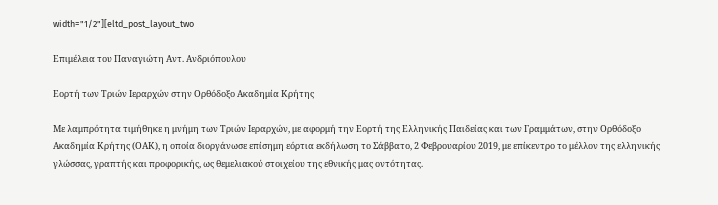width="1/2"][eltd_post_layout_two

Επιμέλεια του Παναγιώτη Αντ. Ανδριόπουλου

Εορτή των Τριών Ιεραρχών στην Ορθόδοξο Ακαδημία Κρήτης

Με λαμπρότητα τιμήθηκε η μνήμη των Τριών Ιεραρχών, με αφορμή την Εορτή της Ελληνικής Παιδείας και των Γραμμάτων, στην Ορθόδοξο Ακαδημία Κρήτης (ΟΑΚ), η οποία διοργάνωσε επίσημη εόρτια εκδήλωση το Σάββατο, 2 Φεβρουαρίου 2019, με επίκεντρο το μέλλον της ελληνικής γλώσσας, γραπτής και προφορικής, ως θεμελιακού στοιχείου της εθνικής μας οντότητας.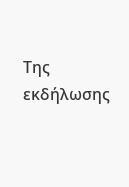Της εκδήλωσης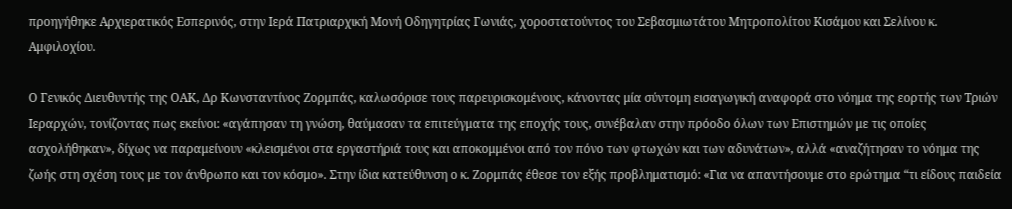προηγήθηκε Αρχιερατικός Εσπερινός, στην Ιερά Πατριαρχική Μονή Οδηγητρίας Γωνιάς, χοροστατούντος του Σεβασμιωτάτου Μητροπολίτου Κισάμου και Σελίνου κ. Αμφιλοχίου.

Ο Γενικός Διευθυντής της ΟΑΚ, Δρ Κωνσταντίνος Ζορμπάς, καλωσόρισε τους παρευρισκομένους, κάνοντας μία σύντομη εισαγωγική αναφορά στο νόημα της εορτής των Τριών Ιεραρχών, τονίζοντας πως εκείνοι: «αγάπησαν τη γνώση, θαύμασαν τα επιτεύγματα της εποχής τους, συνέβαλαν στην πρόοδο όλων των Επιστημών με τις οποίες ασχολήθηκαν», δίχως να παραμείνουν «κλεισμένοι στα εργαστήριά τους και αποκομμένοι από τον πόνο των φτωχών και των αδυνάτων», αλλά «αναζήτησαν το νόημα της ζωής στη σχέση τους με τον άνθρωπο και τον κόσμο». Στην ίδια κατεύθυνση ο κ. Ζορμπάς έθεσε τον εξής προβληματισμό: «Για να απαντήσουμε στο ερώτημα “τι είδους παιδεία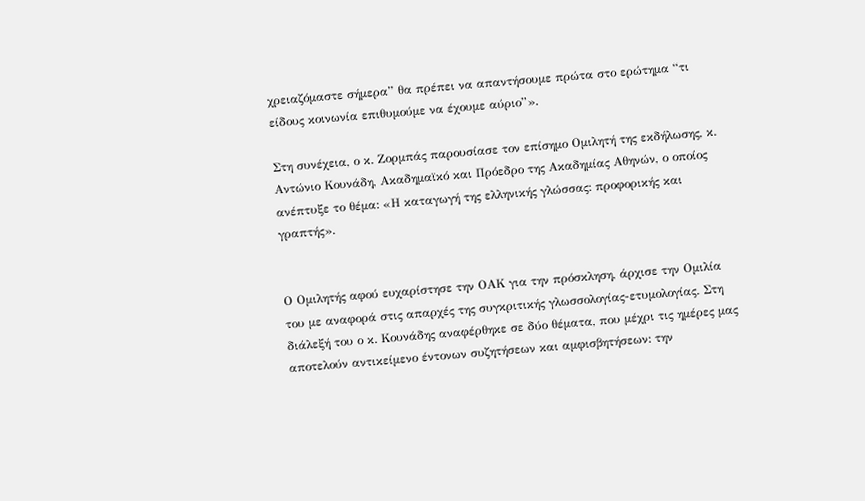χρειαζόμαστε σήμερα” θα πρέπει να απαντήσουμε πρώτα στο ερώτημα “τι είδους κοινωνία επιθυμούμε να έχουμε αύριο”».

Στη συνέχεια, ο κ. Ζορμπάς παρουσίασε τον επίσημο Ομιλητή της εκδήλωσης, κ. Αντώνιο Κουνάδη, Ακαδημαϊκό και Πρόεδρο της Ακαδημίας Αθηνών, ο οποίος ανέπτυξε το θέμα: «Η καταγωγή της ελληνικής γλώσσας: προφορικής και γραπτής».


Ο Ομιλητής αφού ευχαρίστησε την ΟΑΚ για την πρόσκληση, άρχισε την Ομιλία του με αναφορά στις απαρχές της συγκριτικής γλωσσολογίας-ετυμολογίας. Στη διάλεξή του ο κ. Κουνάδης αναφέρθηκε σε δύο θέματα, που μέχρι τις ημέρες μας αποτελούν αντικείμενο έντονων συζητήσεων και αμφισβητήσεων: την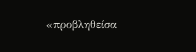«προβληθείσα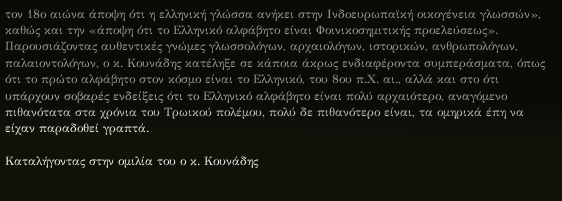τον 18ο αιώνα άποψη ότι η ελληνική γλώσσα ανήκει στην Ινδοευρωπαϊκή οικογένεια γλωσσών», καθώς και την «άποψη ότι το Ελληνικό αλφάβητο είναι Φοινικοσημιτικής προελεύσεως». Παρουσιάζοντας αυθεντικές γνώμες γλωσσολόγων, αρχαιολόγων, ιστορικών, ανθρωπολόγων, παλαιοντολόγων, ο κ. Κουνάδης κατέληξε σε κάποια άκρως ενδιαφέροντα συμπεράσματα, όπως ότι το πρώτο αλφάβητο στον κόσμο είναι το Ελληνικό, του 8ου π.Χ. αι., αλλά και στο ότι υπάρχουν σοβαρές ενδείξεις ότι το Ελληνικό αλφάβητο είναι πολύ αρχαιότερο, αναγόμενο πιθανότατα στα χρόνια του Τρωικού πολέμου, πολύ δε πιθανότερο είναι, τα ομηρικά έπη να είχαν παραδοθεί γραπτά.

Καταλήγοντας στην ομιλία του ο κ. Κουνάδης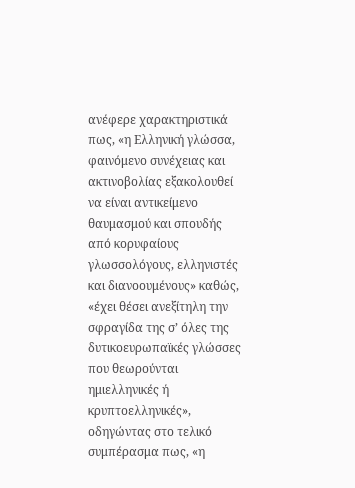ανέφερε χαρακτηριστικά πως, «η Ελληνική γλώσσα, φαινόμενο συνέχειας και ακτινοβολίας εξακολουθεί να είναι αντικείμενο θαυμασμού και σπουδής από κορυφαίους γλωσσολόγους, ελληνιστές και διανοουμένους» καθώς, «έχει θέσει ανεξίτηλη την σφραγίδα της σ’ όλες της δυτικοευρωπαϊκές γλώσσες που θεωρούνται ημιελληνικές ή κρυπτοελληνικές», οδηγώντας στο τελικό συμπέρασμα πως, «η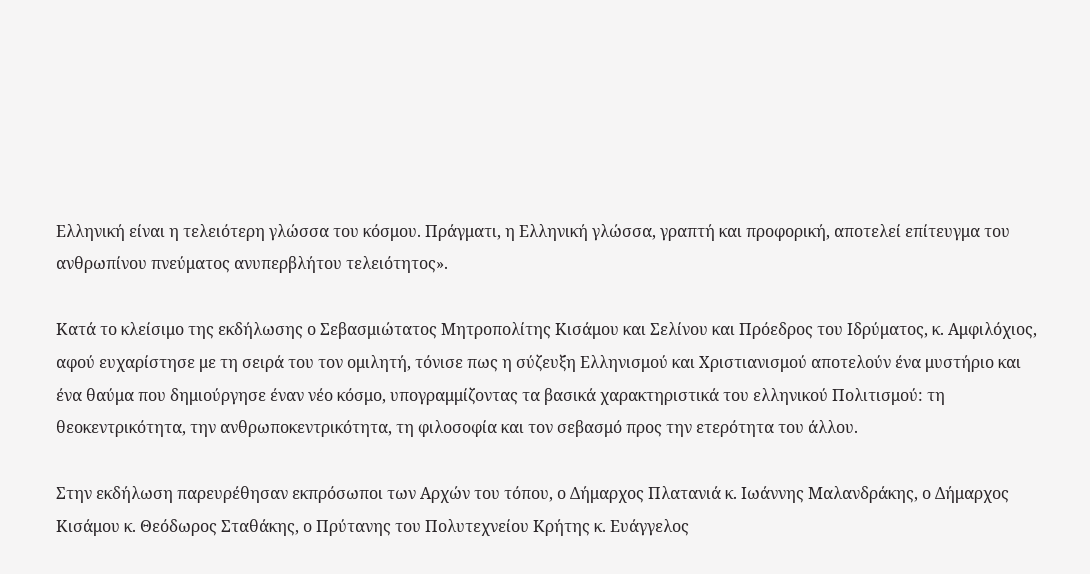Ελληνική είναι η τελειότερη γλώσσα του κόσμου. Πράγματι, η Ελληνική γλώσσα, γραπτή και προφορική, αποτελεί επίτευγμα του ανθρωπίνου πνεύματος ανυπερβλήτου τελειότητος».

Κατά το κλείσιμο της εκδήλωσης ο Σεβασμιώτατος Μητροπολίτης Κισάμου και Σελίνου και Πρόεδρος του Ιδρύματος, κ. Αμφιλόχιος, αφού ευχαρίστησε με τη σειρά του τον ομιλητή, τόνισε πως η σύζευξη Ελληνισμού και Χριστιανισμού αποτελούν ένα μυστήριο και ένα θαύμα που δημιούργησε έναν νέο κόσμο, υπογραμμίζοντας τα βασικά χαρακτηριστικά του ελληνικού Πολιτισμού: τη θεοκεντρικότητα, την ανθρωποκεντρικότητα, τη φιλοσοφία και τον σεβασμό προς την ετερότητα του άλλου.

Στην εκδήλωση παρευρέθησαν εκπρόσωποι των Αρχών του τόπου, ο Δήμαρχος Πλατανιά κ. Ιωάννης Μαλανδράκης, ο Δήμαρχος Κισάμου κ. Θεόδωρος Σταθάκης, ο Πρύτανης του Πολυτεχνείου Κρήτης κ. Ευάγγελος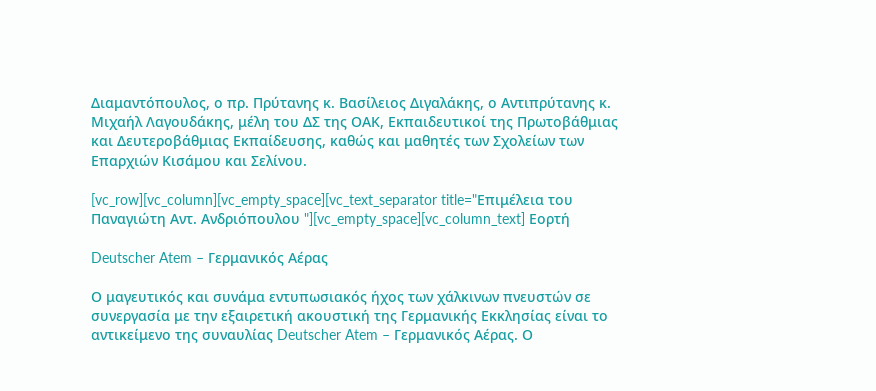Διαμαντόπουλος, ο πρ. Πρύτανης κ. Βασίλειος Διγαλάκης, ο Αντιπρύτανης κ. Μιχαήλ Λαγουδάκης, μέλη του ΔΣ της ΟΑΚ, Εκπαιδευτικοί της Πρωτοβάθμιας και Δευτεροβάθμιας Εκπαίδευσης, καθώς και μαθητές των Σχολείων των Επαρχιών Κισάμου και Σελίνου.

[vc_row][vc_column][vc_empty_space][vc_text_separator title="Επιμέλεια του Παναγιώτη Αντ. Ανδριόπουλου "][vc_empty_space][vc_column_text] Εορτή

Deutscher Atem – Γερμανικός Αέρας

Ο μαγευτικός και συνάμα εντυπωσιακός ήχος των χάλκινων πνευστών σε συνεργασία με την εξαιρετική ακουστική της Γερμανικής Εκκλησίας είναι το αντικείμενο της συναυλίας Deutscher Atem – Γερμανικός Αέρας. Ο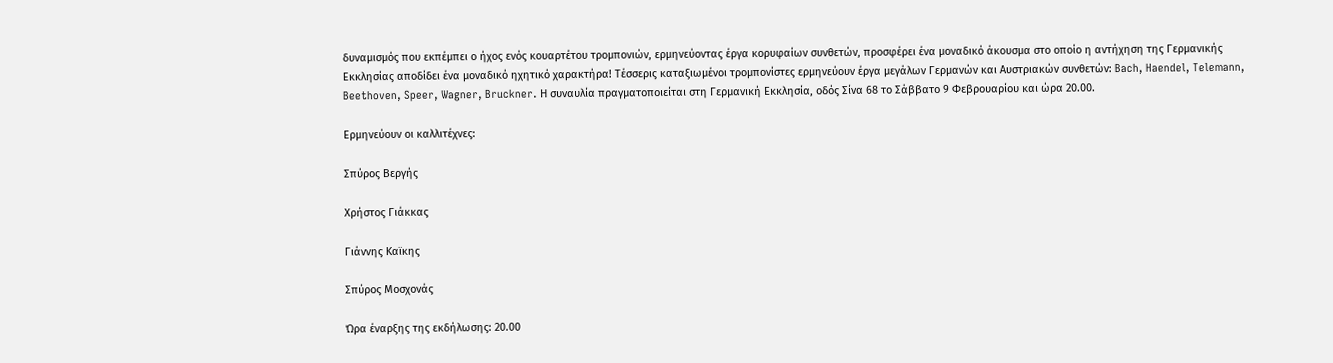δυναμισμός που εκπέμπει ο ήχος ενός κουαρτέτου τρομπονιών, ερμηνεύοντας έργα κορυφαίων συνθετών, προσφέρει ένα μοναδικό άκουσμα στο οποίο η αντήχηση της Γερμανικής Εκκλησίας αποδίδει ένα μοναδικό ηχητικό χαρακτήρα! Τέσσερις καταξιωμένοι τρομπονίστες ερμηνεύουν έργα μεγάλων Γερμανών και Αυστριακών συνθετών: Bach, Haendel, Telemann, Beethoven, Speer, Wagner, Bruckner. Η συναυλία πραγματοποιείται στη Γερμανική Εκκλησία, οδός Σίνα 68 το Σάββατο 9 Φεβρουαρίου και ώρα 20.00.

Ερμηνεύουν οι καλλιτέχνες:

Σπύρος Βεργής

Χρήστος Γιάκκας

Γιάννης Καϊκης

Σπύρος Μοσχονάς

Ώρα έναρξης της εκδήλωσης: 20.00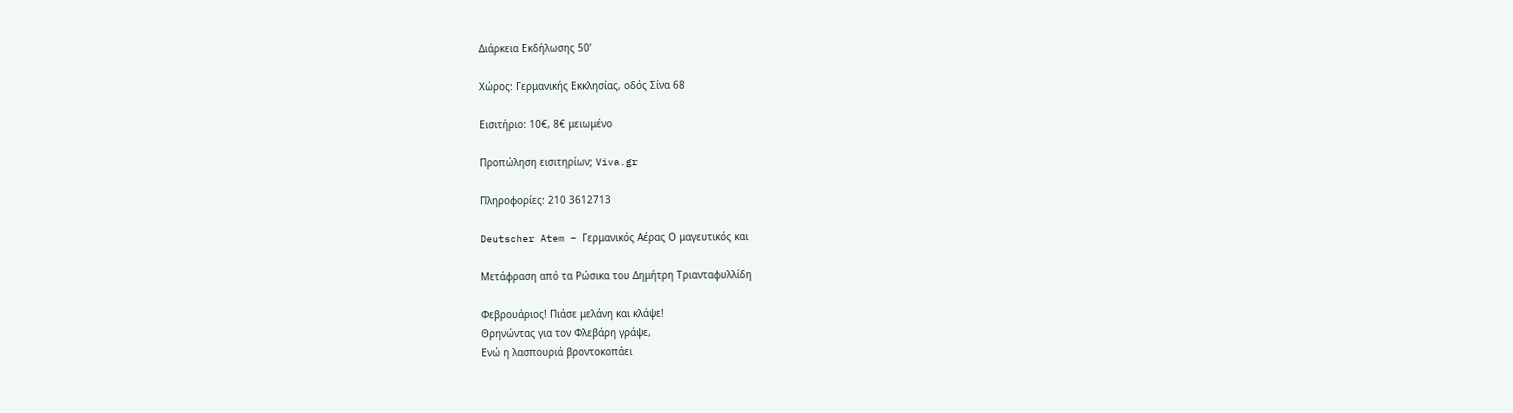Διάρκεια Εκδήλωσης 50’

Χώρος: Γερμανικής Εκκλησίας, οδός Σίνα 68

Εισιτήριο: 10€, 8€ μειωμένο

Προπώληση εισιτηρίων; Viva.gr

Πληροφορίες: 210 3612713

Deutscher Atem – Γερμανικός Αέρας Ο μαγευτικός και

Μετάφραση από τα Ρώσικα του Δημήτρη Τριανταφυλλίδη

Φεβρουάριος! Πιάσε μελάνη και κλάψε!
Θρηνώντας για τον Φλεβάρη γράψε,
Ενώ η λασπουριά βροντοκοπάει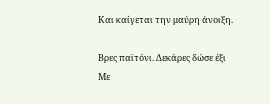Και καίγεται την μαύρη άνοιξη.

Βρες παϊτόνι. Δεκάρες δώσε έξι
Με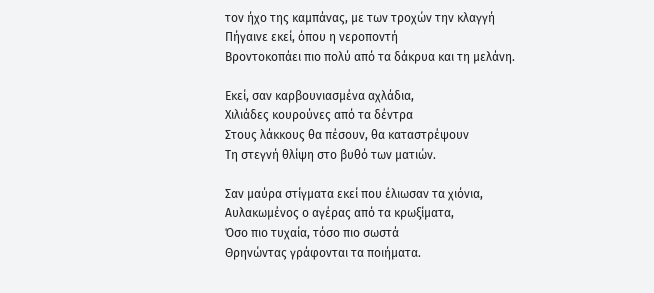τον ήχο της καμπάνας, με των τροχών την κλαγγή
Πήγαινε εκεί, όπου η νεροποντή
Βροντοκοπάει πιο πολύ από τα δάκρυα και τη μελάνη.

Εκεί, σαν καρβουνιασμένα αχλάδια,
Χιλιάδες κουρούνες από τα δέντρα
Στους λάκκους θα πέσουν, θα καταστρέψουν
Τη στεγνή θλίψη στο βυθό των ματιών.

Σαν μαύρα στίγματα εκεί που έλιωσαν τα χιόνια,
Αυλακωμένος ο αγέρας από τα κρωξίματα,
Όσο πιο τυχαία, τόσο πιο σωστά
Θρηνώντας γράφονται τα ποιήματα.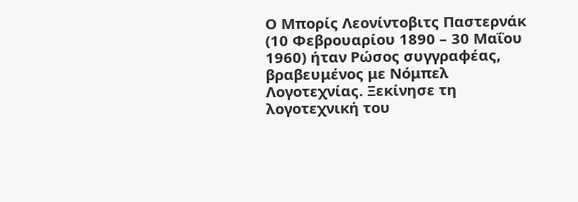Ο Μπορίς Λεονίντοβιτς Παστερνάκ (10 Φεβρουαρίου 1890 – 30 Μαΐου 1960) ήταν Ρώσος συγγραφέας, βραβευμένος με Νόμπελ Λογοτεχνίας. Ξεκίνησε τη λογοτεχνική του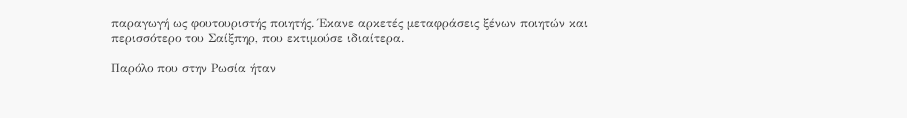παραγωγή ως φουτουριστής ποιητής. Έκανε αρκετές μεταφράσεις ξένων ποιητών και περισσότερο του Σαίξπηρ, που εκτιμούσε ιδιαίτερα.

Παρόλο που στην Ρωσία ήταν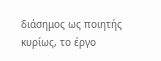διάσημος ως ποιητής κυρίως, το έργο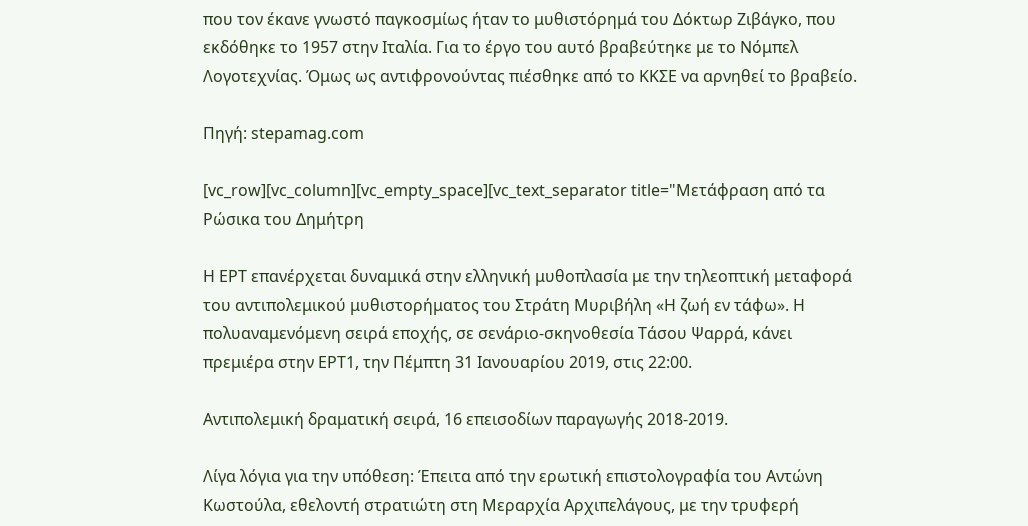που τον έκανε γνωστό παγκοσμίως ήταν το μυθιστόρημά του Δόκτωρ Ζιβάγκο, που εκδόθηκε το 1957 στην Ιταλία. Για το έργο του αυτό βραβεύτηκε με το Νόμπελ Λογοτεχνίας. Όμως ως αντιφρονούντας πιέσθηκε από το ΚΚΣΕ να αρνηθεί το βραβείο.

Πηγή: stepamag.com

[vc_row][vc_column][vc_empty_space][vc_text_separator title="Μετάφραση από τα Ρώσικα του Δημήτρη

Η ΕΡΤ επανέρχεται δυναμικά στην ελληνική μυθοπλασία με την τηλεοπτική μεταφορά του αντιπολεμικού μυθιστορήματος του Στράτη Μυριβήλη «Η ζωή εν τάφω». Η πολυαναμενόμενη σειρά εποχής, σε σενάριο-σκηνοθεσία Τάσου Ψαρρά, κάνει πρεμιέρα στην ΕΡΤ1, την Πέμπτη 31 Ιανουαρίου 2019, στις 22:00.

Αντιπολεμική δραματική σειρά, 16 επεισοδίων παραγωγής 2018-2019.

Λίγα λόγια για την υπόθεση: Έπειτα από την ερωτική επιστολογραφία του Αντώνη Κωστούλα, εθελοντή στρατιώτη στη Μεραρχία Αρχιπελάγους, με την τρυφερή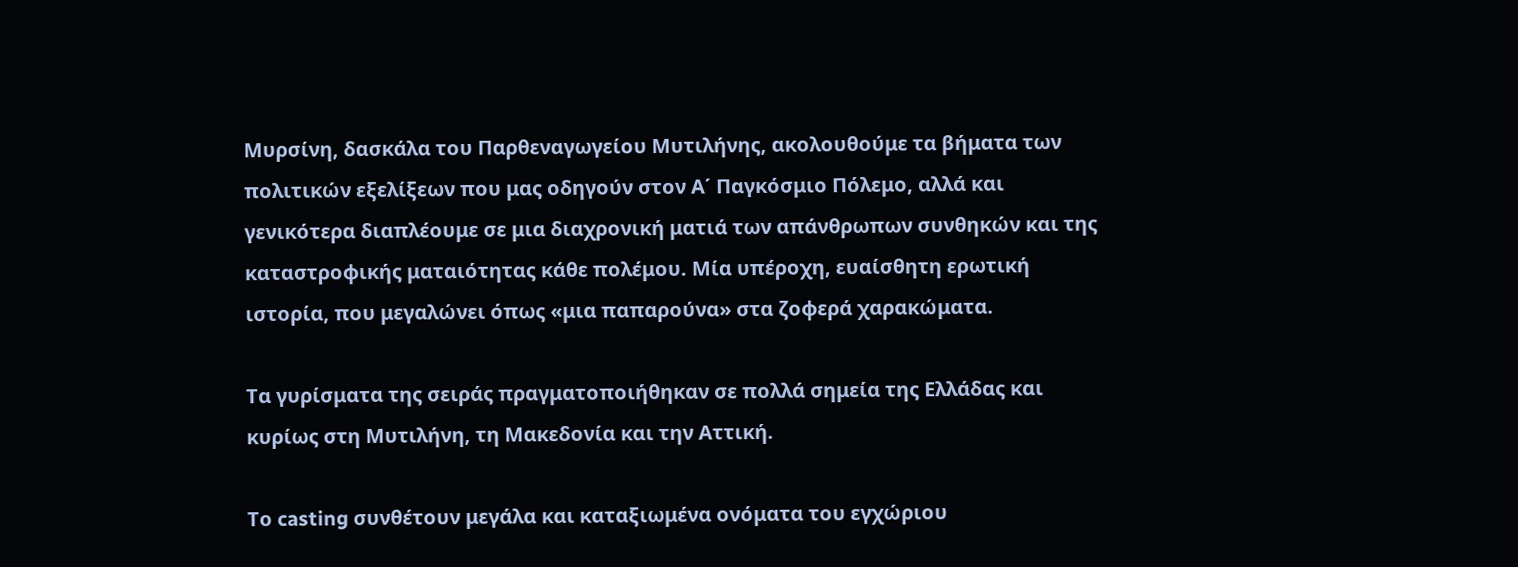Μυρσίνη, δασκάλα του Παρθεναγωγείου Μυτιλήνης, ακολουθούμε τα βήματα των πολιτικών εξελίξεων που μας οδηγούν στον Α΄ Παγκόσμιο Πόλεμο, αλλά και γενικότερα διαπλέουμε σε μια διαχρονική ματιά των απάνθρωπων συνθηκών και της καταστροφικής ματαιότητας κάθε πολέμου. Μία υπέροχη, ευαίσθητη ερωτική ιστορία, που μεγαλώνει όπως «μια παπαρούνα» στα ζοφερά χαρακώματα.

Τα γυρίσματα της σειράς πραγματοποιήθηκαν σε πολλά σημεία της Ελλάδας και κυρίως στη Μυτιλήνη, τη Μακεδονία και την Αττική.

Το casting συνθέτουν μεγάλα και καταξιωμένα ονόματα του εγχώριου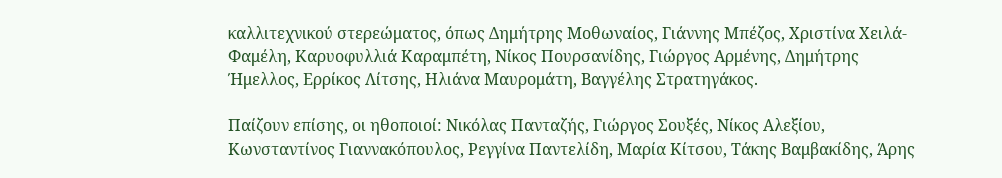καλλιτεχνικού στερεώματος, όπως Δημήτρης Μοθωναίος, Γιάννης Μπέζος, Χριστίνα Χειλά-Φαμέλη, Καρυοφυλλιά Καραμπέτη, Νίκος Πουρσανίδης, Γιώργος Αρμένης, Δημήτρης Ήμελλος, Ερρίκος Λίτσης, Ηλιάνα Μαυρομάτη, Βαγγέλης Στρατηγάκος.

Παίζουν επίσης, οι ηθοποιοί: Νικόλας Πανταζής, Γιώργος Σουξές, Νίκος Αλεξίου, Κωνσταντίνος Γιαννακόπουλος, Ρεγγίνα Παντελίδη, Μαρία Κίτσου, Τάκης Βαμβακίδης, Άρης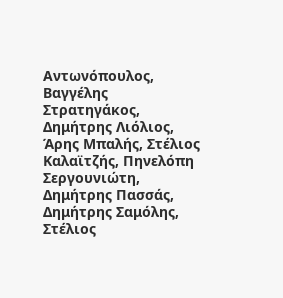Αντωνόπουλος, Βαγγέλης Στρατηγάκος, Δημήτρης Λιόλιος, Άρης Μπαλής, Στέλιος Καλαϊτζής, Πηνελόπη Σεργουνιώτη, Δημήτρης Πασσάς, Δημήτρης Σαμόλης, Στέλιος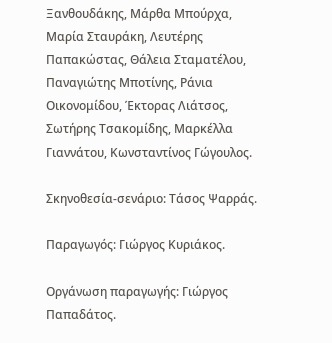Ξανθουδάκης, Μάρθα Μπούρχα, Μαρία Σταυράκη, Λευτέρης Παπακώστας, Θάλεια Σταματέλου, Παναγιώτης Μποτίνης, Ράνια  Οικονομίδου, Έκτορας Λιάτσος, Σωτήρης Τσακομίδης, Μαρκέλλα Γιαννάτου, Κωνσταντίνος Γώγουλος.

Σκηνοθεσία-σενάριο: Τάσος Ψαρράς.

Παραγωγός: Γιώργος Κυριάκος.

Οργάνωση παραγωγής: Γιώργος Παπαδάτος.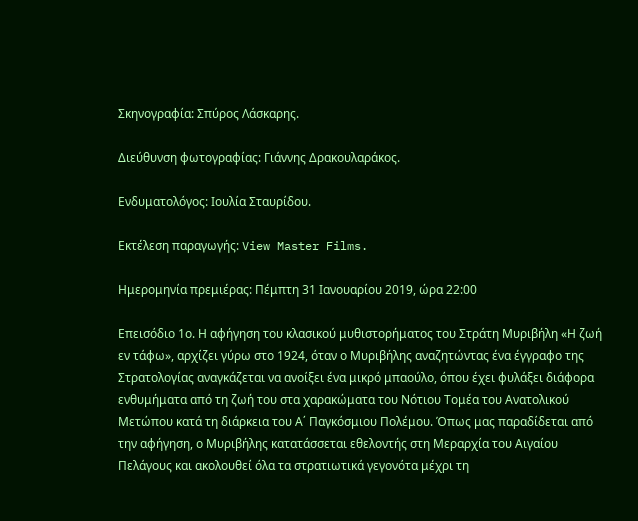Σκηνογραφία: Σπύρος Λάσκαρης.

Διεύθυνση φωτογραφίας: Γιάννης Δρακουλαράκος.

Ενδυματολόγος: Ιουλία Σταυρίδου.

Εκτέλεση παραγωγής: View Master Films.

Ημερομηνία πρεμιέρας: Πέμπτη 31 Ιανουαρίου 2019, ώρα 22:00

Επεισόδιο 1ο. Η αφήγηση του κλασικού μυθιστορήματος του Στράτη Μυριβήλη «Η ζωή εν τάφω», αρχίζει γύρω στο 1924, όταν ο Μυριβήλης αναζητώντας ένα έγγραφο της Στρατολογίας αναγκάζεται να ανοίξει ένα μικρό μπαούλο, όπου έχει φυλάξει διάφορα ενθυμήματα από τη ζωή του στα χαρακώματα του Νότιου Τομέα του Ανατολικού Μετώπου κατά τη διάρκεια του Α΄ Παγκόσμιου Πολέμου. Όπως μας παραδίδεται από την αφήγηση, ο Μυριβήλης κατατάσσεται εθελοντής στη Μεραρχία του Αιγαίου Πελάγους και ακολουθεί όλα τα στρατιωτικά γεγονότα μέχρι τη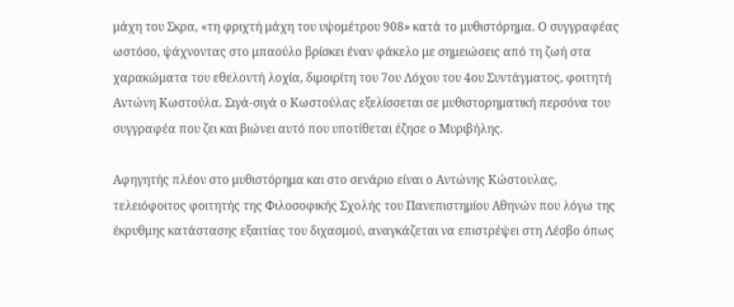μάχη του Σκρα, «τη φριχτή μάχη του υψομέτρου 908» κατά το μυθιστόρημα. Ο συγγραφέας ωστόσο, ψάχνοντας στο μπαούλο βρίσκει έναν φάκελο με σημειώσεις από τη ζωή στα χαρακώματα του εθελοντή λοχία, διμοιρίτη του 7ου Λόχου του 4ου Συντάγματος, φοιτητή Αντώνη Κωστούλα. Σιγά-σιγά ο Κωστούλας εξελίσσεται σε μυθιστορηματική περσόνα του συγγραφέα που ζει και βιώνει αυτό που υποτίθεται έζησε ο Μυριβήλης.

Αφηγητής πλέον στο μυθιστόρημα και στο σενάριο είναι ο Αντώνης Κώστουλας, τελειόφοιτος φοιτητής της Φιλοσοφικής Σχολής του Πανεπιστημίου Αθηνών που λόγω της έκρυθμης κατάστασης εξαιτίας του διχασμού, αναγκάζεται να επιστρέψει στη Λέσβο όπως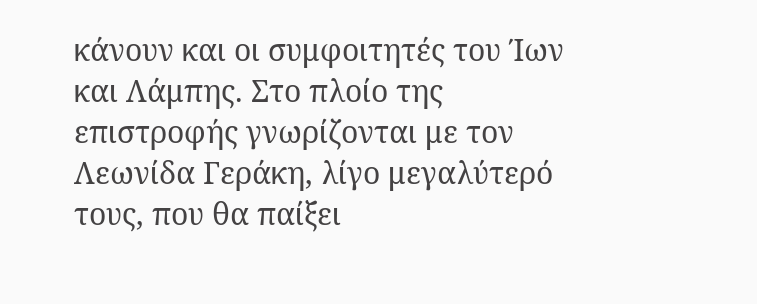κάνουν και οι συμφοιτητές του Ίων και Λάμπης. Στο πλοίο της επιστροφής γνωρίζονται με τον Λεωνίδα Γεράκη, λίγο μεγαλύτερό τους, που θα παίξει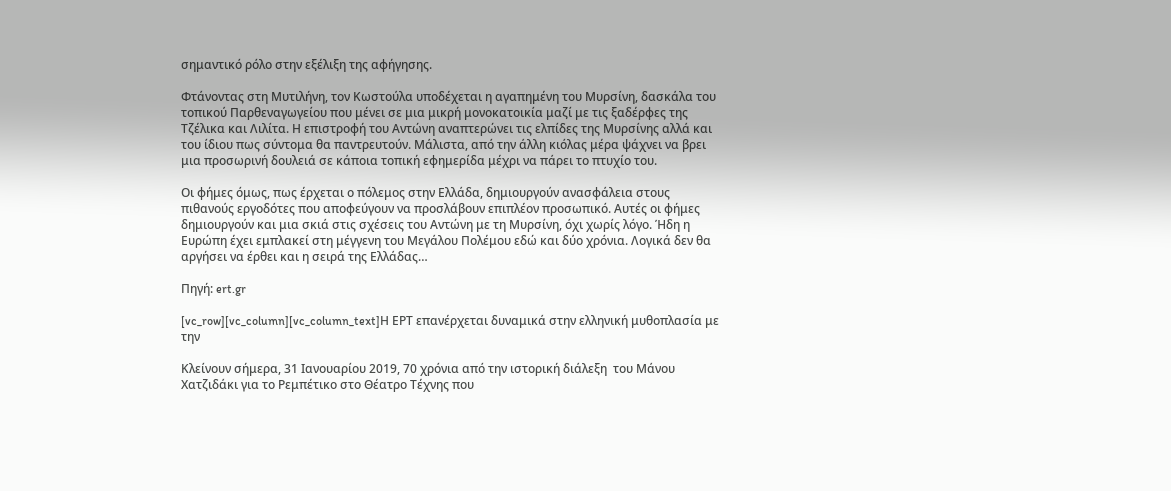σημαντικό ρόλο στην εξέλιξη της αφήγησης.

Φτάνοντας στη Μυτιλήνη, τον Κωστούλα υποδέχεται η αγαπημένη του Μυρσίνη, δασκάλα του τοπικού Παρθεναγωγείου που μένει σε μια μικρή μονοκατοικία μαζί με τις ξαδέρφες της Τζέλικα και Λιλίτα. Η επιστροφή του Αντώνη αναπτερώνει τις ελπίδες της Μυρσίνης αλλά και του ίδιου πως σύντομα θα παντρευτούν. Μάλιστα, από την άλλη κιόλας μέρα ψάχνει να βρει μια προσωρινή δουλειά σε κάποια τοπική εφημερίδα μέχρι να πάρει το πτυχίο του.

Οι φήμες όμως, πως έρχεται ο πόλεμος στην Ελλάδα, δημιουργούν ανασφάλεια στους πιθανούς εργοδότες που αποφεύγουν να προσλάβουν επιπλέον προσωπικό. Αυτές οι φήμες δημιουργούν και μια σκιά στις σχέσεις του Αντώνη με τη Μυρσίνη, όχι χωρίς λόγο. Ήδη η Ευρώπη έχει εμπλακεί στη μέγγενη του Μεγάλου Πολέμου εδώ και δύο χρόνια. Λογικά δεν θα αργήσει να έρθει και η σειρά της Ελλάδας…

Πηγή: ert.gr

[vc_row][vc_column][vc_column_text]Η ΕΡΤ επανέρχεται δυναμικά στην ελληνική μυθοπλασία με την

Κλείνουν σήμερα, 31 Ιανουαρίου 2019, 70 χρόνια από την ιστορική διάλεξη  του Μάνου Χατζιδάκι για το Ρεμπέτικο στο Θέατρο Τέχνης που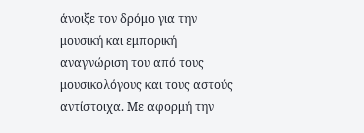άνοιξε τον δρόμο για την μουσική και εμπορική αναγνώριση του από τους μουσικολόγους και τους αστούς αντίστοιχα. Με αφορμή την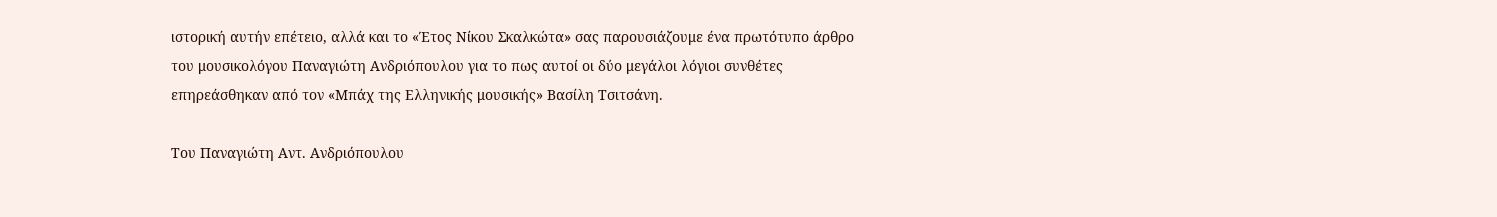ιστορική αυτήν επέτειο, αλλά και το «Έτος Νίκου Σκαλκώτα» σας παρουσιάζουμε ένα πρωτότυπο άρθρο του μουσικολόγου Παναγιώτη Ανδριόπουλου για το πως αυτοί οι δύο μεγάλοι λόγιοι συνθέτες επηρεάσθηκαν από τον «Μπάχ της Ελληνικής μουσικής» Βασίλη Τσιτσάνη.

Του Παναγιώτη Αντ. Ανδριόπουλου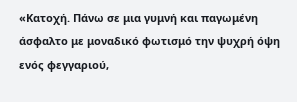«Κατοχή. Πάνω σε μια γυμνή και παγωμένη άσφαλτο με μοναδικό φωτισμό την ψυχρή όψη ενός φεγγαριού,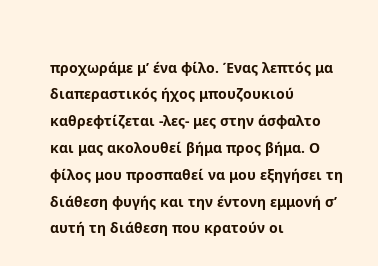προχωράμε μ’ ένα φίλο. Ένας λεπτός μα διαπεραστικός ήχος μπουζουκιού καθρεφτίζεται -λες- μες στην άσφαλτο και μας ακολουθεί βήμα προς βήμα. Ο φίλος μου προσπαθεί να μου εξηγήσει τη διάθεση φυγής και την έντονη εμμονή σ’ αυτή τη διάθεση που κρατούν οι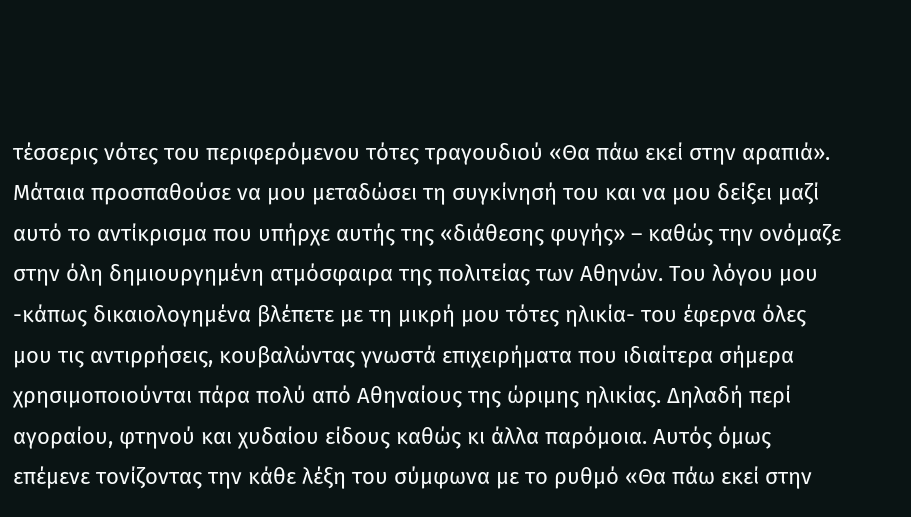τέσσερις νότες του περιφερόμενου τότες τραγουδιού «Θα πάω εκεί στην αραπιά». Μάταια προσπαθούσε να μου μεταδώσει τη συγκίνησή του και να μου δείξει μαζί αυτό το αντίκρισμα που υπήρχε αυτής της «διάθεσης φυγής» – καθώς την ονόμαζε στην όλη δημιουργημένη ατμόσφαιρα της πολιτείας των Αθηνών. Του λόγου μου -κάπως δικαιολογημένα βλέπετε με τη μικρή μου τότες ηλικία- του έφερνα όλες μου τις αντιρρήσεις, κουβαλώντας γνωστά επιχειρήματα που ιδιαίτερα σήμερα χρησιμοποιούνται πάρα πολύ από Αθηναίους της ώριμης ηλικίας. Δηλαδή περί αγοραίου, φτηνού και χυδαίου είδους καθώς κι άλλα παρόμοια. Αυτός όμως επέμενε τονίζοντας την κάθε λέξη του σύμφωνα με το ρυθμό «Θα πάω εκεί στην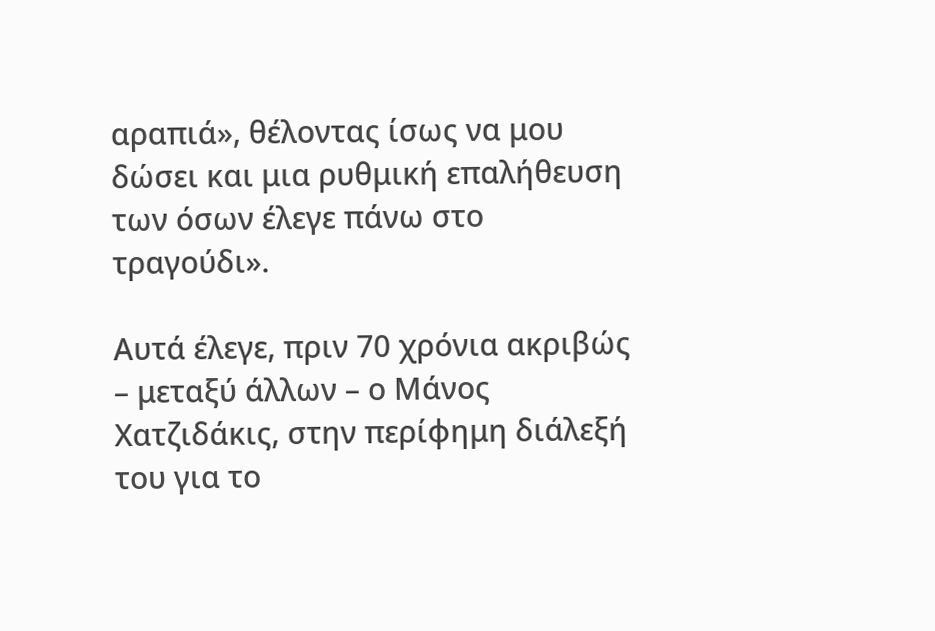αραπιά», θέλοντας ίσως να μου δώσει και μια ρυθμική επαλήθευση των όσων έλεγε πάνω στο τραγούδι».

Αυτά έλεγε, πριν 70 χρόνια ακριβώς – μεταξύ άλλων – ο Μάνος Χατζιδάκις, στην περίφημη διάλεξή του για το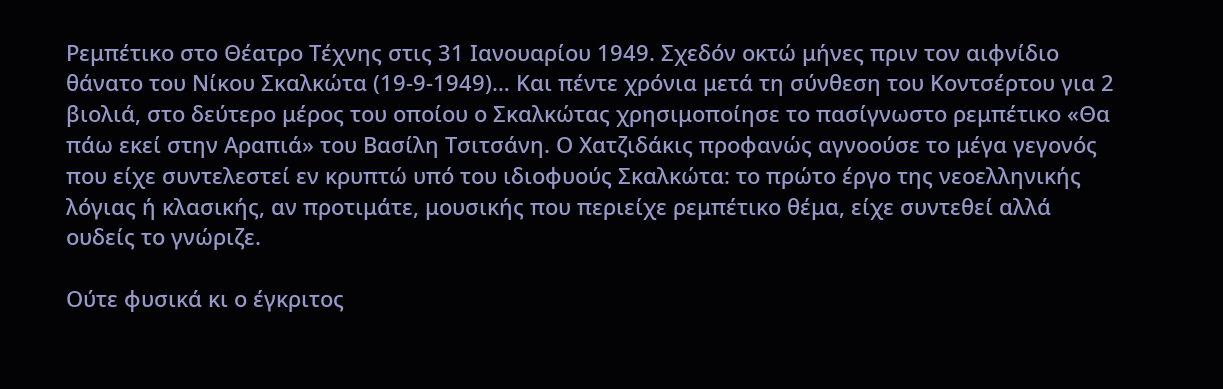Ρεμπέτικο στο Θέατρο Τέχνης στις 31 Ιανουαρίου 1949. Σχεδόν οκτώ μήνες πριν τον αιφνίδιο θάνατο του Νίκου Σκαλκώτα (19-9-1949)… Και πέντε χρόνια μετά τη σύνθεση του Κοντσέρτου για 2 βιολιά, στο δεύτερο μέρος του οποίου ο Σκαλκώτας χρησιμοποίησε το πασίγνωστο ρεμπέτικο «Θα πάω εκεί στην Αραπιά» του Βασίλη Τσιτσάνη. Ο Χατζιδάκις προφανώς αγνοούσε το μέγα γεγονός που είχε συντελεστεί εν κρυπτώ υπό του ιδιοφυούς Σκαλκώτα: το πρώτο έργο της νεοελληνικής λόγιας ή κλασικής, αν προτιμάτε, μουσικής που περιείχε ρεμπέτικο θέμα, είχε συντεθεί αλλά ουδείς το γνώριζε.

Ούτε φυσικά κι ο έγκριτος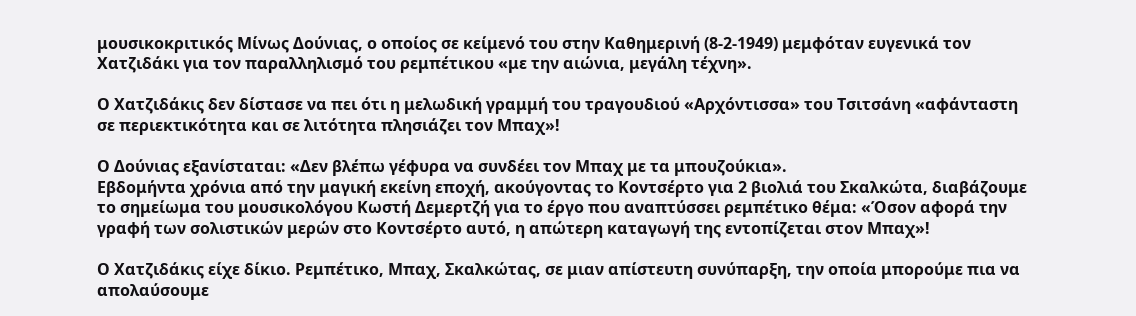μουσικοκριτικός Μίνως Δούνιας, ο οποίος σε κείμενό του στην Καθημερινή (8-2-1949) μεμφόταν ευγενικά τον Χατζιδάκι για τον παραλληλισμό του ρεμπέτικου «με την αιώνια, μεγάλη τέχνη».

Ο Χατζιδάκις δεν δίστασε να πει ότι η μελωδική γραμμή του τραγουδιού «Αρχόντισσα» του Τσιτσάνη «αφάνταστη σε περιεκτικότητα και σε λιτότητα πλησιάζει τον Μπαχ»!

Ο Δούνιας εξανίσταται: «Δεν βλέπω γέφυρα να συνδέει τον Μπαχ με τα μπουζούκια».
Εβδομήντα χρόνια από την μαγική εκείνη εποχή, ακούγοντας το Κοντσέρτο για 2 βιολιά του Σκαλκώτα, διαβάζουμε το σημείωμα του μουσικολόγου Κωστή Δεμερτζή για το έργο που αναπτύσσει ρεμπέτικο θέμα: «Όσον αφορά την γραφή των σολιστικών μερών στο Κοντσέρτο αυτό, η απώτερη καταγωγή της εντοπίζεται στον Μπαχ»!

Ο Χατζιδάκις είχε δίκιο. Ρεμπέτικο, Μπαχ, Σκαλκώτας, σε μιαν απίστευτη συνύπαρξη, την οποία μπορούμε πια να απολαύσουμε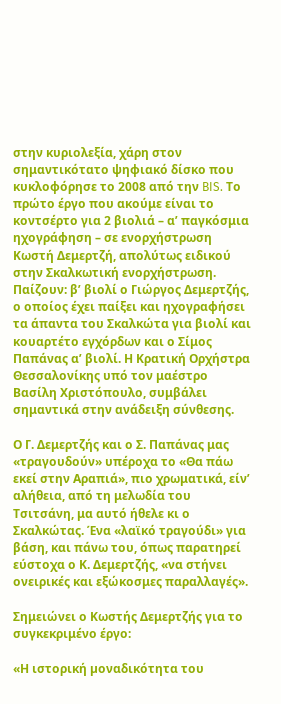στην κυριολεξία, χάρη στον σημαντικότατο ψηφιακό δίσκο που κυκλοφόρησε το 2008 από την BIS. Το πρώτο έργο που ακούμε είναι το κοντσέρτο για 2 βιολιά – α’ παγκόσμια ηχογράφηση – σε ενορχήστρωση Κωστή Δεμερτζή, απολύτως ειδικού στην Σκαλκωτική ενορχήστρωση. Παίζουν: β’ βιολί ο Γιώργος Δεμερτζής, ο οποίος έχει παίξει και ηχογραφήσει τα άπαντα του Σκαλκώτα για βιολί και κουαρτέτο εγχόρδων και ο Σίμος Παπάνας α’ βιολί. Η Κρατική Ορχήστρα Θεσσαλονίκης υπό τον μαέστρο Βασίλη Χριστόπουλο, συμβάλει σημαντικά στην ανάδειξη σύνθεσης.

Ο Γ. Δεμερτζής και ο Σ. Παπάνας μας «τραγουδούν» υπέροχα το «Θα πάω εκεί στην Αραπιά», πιο χρωματικά, είν’ αλήθεια, από τη μελωδία του Τσιτσάνη, μα αυτό ήθελε κι ο Σκαλκώτας. Ένα «λαϊκό τραγούδι» για βάση, και πάνω του, όπως παρατηρεί εύστοχα ο Κ. Δεμερτζής, «να στήνει ονειρικές και εξώκοσμες παραλλαγές».

Σημειώνει ο Κωστής Δεμερτζής για το συγκεκριμένο έργο:

«Η ιστορική µοναδικότητα του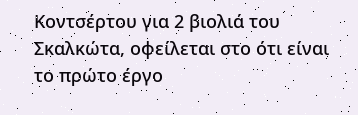Κοντσέρτου για 2 βιολιά του Σκαλκώτα, οφείλεται στο ότι είναι το πρώτο έργο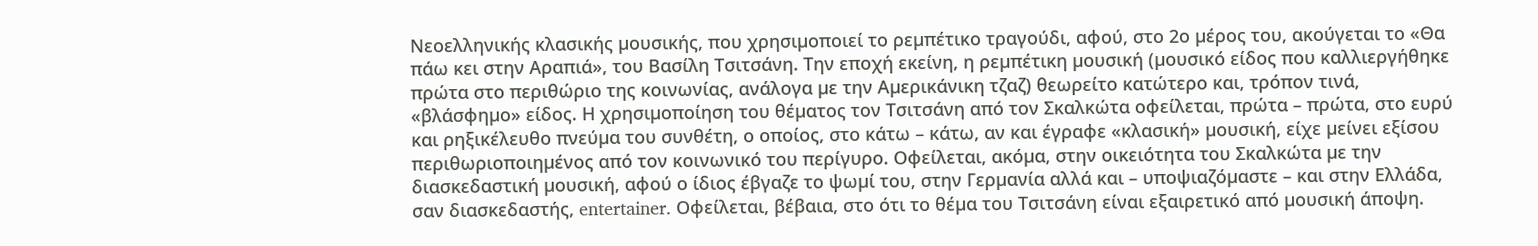Νεοελληνικής κλασικής µουσικής, που χρησιµοποιεί το ρεµπέτικο τραγούδι, αφού, στο 2ο µέρος του, ακούγεται το «Θα πάω κει στην Αραπιά», του Βασίλη Τσιτσάνη. Την εποχή εκείνη, η ρεµπέτικη µουσική (µουσικό είδος που καλλιεργήθηκε πρώτα στο περιθώριο της κοινωνίας, ανάλογα µε την Αµερικάνικη τζαζ) θεωρείτο κατώτερο και, τρόπον τινά, «βλάσφηµο» είδος. Η χρησιµοποίηση του θέµατος τον Τσιτσάνη από τον Σκαλκώτα οφείλεται, πρώτα – πρώτα, στο ευρύ και ρηξικέλευθο πνεύµα του συνθέτη, ο οποίος, στο κάτω – κάτω, αν και έγραφε «κλασική» µουσική, είχε µείνει εξίσου περιθωριοποιηµένος από τον κοινωνικό του περίγυρο. Οφείλεται, ακόµα, στην οικειότητα του Σκαλκώτα µε την διασκεδαστική µουσική, αφού ο ίδιος έβγαζε το ψωµί του, στην Γερµανία αλλά και – υποψιαζόµαστε – και στην Ελλάδα, σαν διασκεδαστής, entertainer. Οφείλεται, βέβαια, στο ότι το θέµα του Τσιτσάνη είναι εξαιρετικό από µουσική άποψη.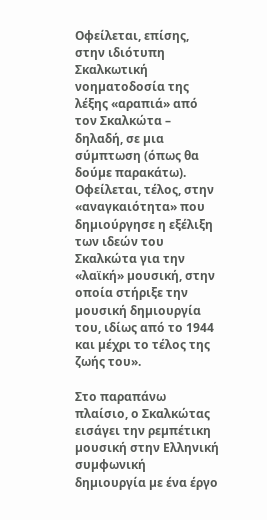Οφείλεται, επίσης, στην ιδιότυπη Σκαλκωτική νοηµατοδοσία της λέξης «αραπιά» από τον Σκαλκώτα – δηλαδή, σε µια σύµπτωση (όπως θα δούµε παρακάτω). Οφείλεται, τέλος, στην «αναγκαιότητα» που δηµιούργησε η εξέλιξη των ιδεών του Σκαλκώτα για την «λαϊκή» µουσική, στην οποία στήριξε την µουσική δηµιουργία του, ιδίως από το 1944 και µέχρι το τέλος της ζωής του».

Στο παραπάνω πλαίσιο, ο Σκαλκώτας εισάγει την ρεµπέτικη µουσική στην Ελληνική συµφωνική δηµιουργία µε ένα έργο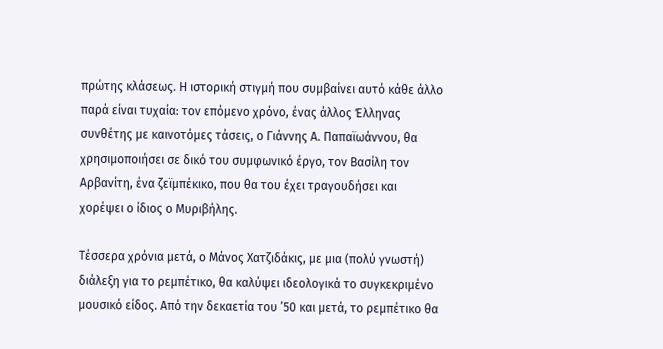πρώτης κλάσεως. Η ιστορική στιγµή που συµβαίνει αυτό κάθε άλλο παρά είναι τυχαία: τον επόµενο χρόνο, ένας άλλος Έλληνας συνθέτης µε καινοτόµες τάσεις, ο Γιάννης Α. Παπαϊωάννου, θα χρησιµοποιήσει σε δικό του συµφωνικό έργο, τον Βασίλη τον Αρβανίτη, ένα ζεϊµπέκικο, που θα του έχει τραγουδήσει και χορέψει ο ίδιος ο Μυριβήλης.

Τέσσερα χρόνια µετά, ο Μάνος Χατζιδάκις, µε µια (πολύ γνωστή) διάλεξη για το ρεµπέτικο, θα καλύψει ιδεολογικά το συγκεκριµένο µουσικό είδος. Από την δεκαετία του ’50 και µετά, το ρεµπέτικο θα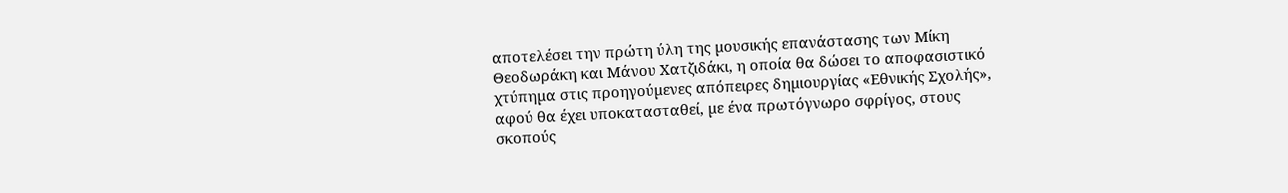αποτελέσει την πρώτη ύλη της µουσικής επανάστασης των Μίκη Θεοδωράκη και Μάνου Χατζιδάκι, η οποία θα δώσει το αποφασιστικό χτύπηµα στις προηγούµενες απόπειρες δηµιουργίας «Εθνικής Σχολής», αφού θα έχει υποκατασταθεί, µε ένα πρωτόγνωρο σφρίγος, στους σκοπούς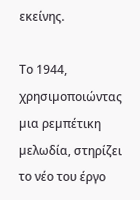εκείνης.

Το 1944, χρησιµοποιώντας µια ρεµπέτικη µελωδία, στηρίζει το νέο του έργο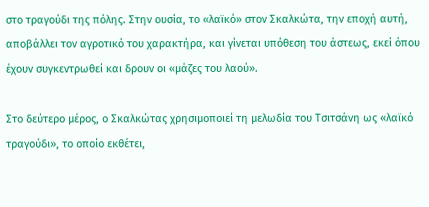στο τραγούδι της πόλης. Στην ουσία, το «λαϊκό» στον Σκαλκώτα, την εποχή αυτή, αποβάλλει τον αγροτικό του χαρακτήρα, και γίνεται υπόθεση του άστεως, εκεί όπου έχουν συγκεντρωθεί και δρουν οι «µάζες του λαού».

Στο δεύτερο µέρος, ο Σκαλκώτας χρησιµοποιεί τη µελωδία του Τσιτσάνη ως «λαϊκό τραγούδι», το οποίο εκθέτει,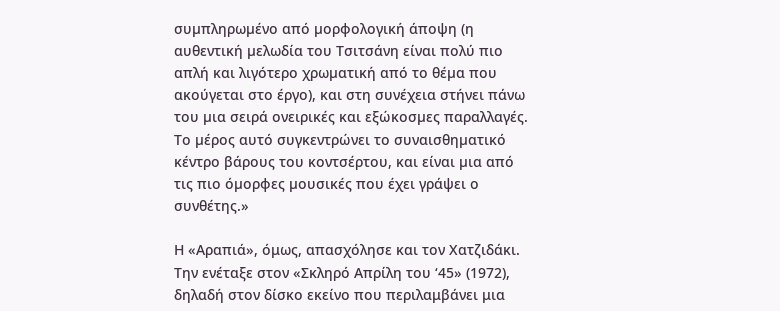συµπληρωµένο από µορφολογική άποψη (η αυθεντική µελωδία του Τσιτσάνη είναι πολύ πιο απλή και λιγότερο χρωµατική από το θέµα που ακούγεται στο έργο), και στη συνέχεια στήνει πάνω του µια σειρά ονειρικές και εξώκοσµες παραλλαγές. Το µέρος αυτό συγκεντρώνει το συναισθηµατικό κέντρο βάρους του κοντσέρτου, και είναι µια από τις πιο όµορφες µουσικές που έχει γράψει ο συνθέτης.»

Η «Αραπιά», όμως, απασχόλησε και τον Χατζιδάκι. Την ενέταξε στον «Σκληρό Απρίλη του ‘45» (1972), δηλαδή στον δίσκο εκείνο που περιλαμβάνει μια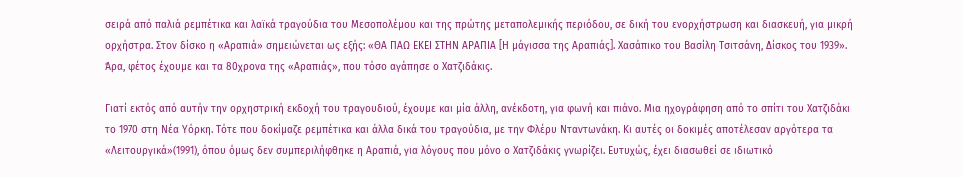σειρά από παλιά ρεμπέτικα και λαϊκά τραγούδια του Μεσοπολέμου και της πρώτης μεταπολεμικής περιόδου, σε δική του ενορχήστρωση και διασκευή, για μικρή ορχήστρα. Στον δίσκο η «Αραπιά» σημειώνεται ως εξής: «ΘΑ ΠΑΩ ΕΚΕΙ ΣΤΗΝ ΑΡΑΠΙΑ [Η μάγισσα της Αραπιάς]. Χασάπικο του Βασίλη Τσιτσάνη, Δίσκος του 1939». Άρα, φέτος έχουμε και τα 80χρονα της «Αραπιάς», που τόσο αγάπησε ο Χατζιδάκις.

Γιατί εκτός από αυτήν την ορχηστρική εκδοχή του τραγουδιού, έχουμε και μία άλλη, ανέκδοτη, για φωνή και πιάνο. Μια ηχογράφηση από το σπίτι του Χατζιδάκι το 1970 στη Νέα Υόρκη. Τότε που δοκίμαζε ρεμπέτικα και άλλα δικά του τραγούδια, με την Φλέρυ Νταντωνάκη. Κι αυτές οι δοκιμές αποτέλεσαν αργότερα τα  «Λειτουργικά»(1991), όπου όμως δεν συμπεριλήφθηκε η Αραπιά, για λόγους που μόνο ο Χατζιδάκις γνωρίζει. Ευτυχώς, έχει διασωθεί σε ιδιωτικό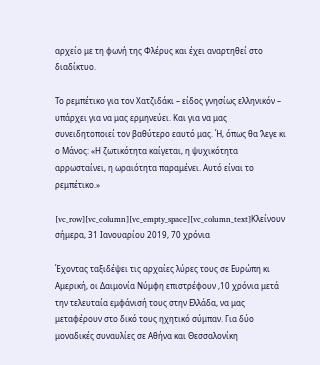αρχείο με τη φωνή της Φλέρυς και έχει αναρτηθεί στο διαδίκτυο.

Το ρεμπέτικο για τον Χατζιδάκι – είδος γνησίως ελληνικόν – υπάρχει για να μας ερμηνεύει. Και για να μας συνειδητοποιεί τον βαθύτερο εαυτό μας. Ή, όπως θα ‘λεγε κι ο Μάνος: «Η ζωτικότητα καίγεται, η ψυχικότητα αρρωσταίνει, η ωραιότητα παραμένει. Αυτό είναι το ρεμπέτικο.»

[vc_row][vc_column][vc_empty_space][vc_column_text]Κλείνουν σήμερα, 31 Ιανουαρίου 2019, 70 χρόνια

Έχοντας ταξιδέψει τις αρχαίες λύρες τους σε Ευρώπη κι Αμερική, οι Δαιμονία Νύμφη επιστρέφουν ,10 χρόνια μετά την τελευταία εμφάνισή τους στην Ελλάδα, να μας μεταφέρουν στο δικό τους ηχητικό σύμπαν. Για δύο μοναδικές συναυλίες σε Αθήνα και Θεσσαλονίκη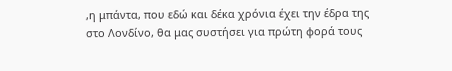,η μπάντα, που εδώ και δέκα χρόνια έχει την έδρα της στο Λονδίνο, θα μας συστήσει για πρώτη φορά τους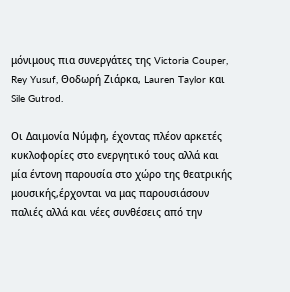μόνιμους πια συνεργάτες της Victoria Couper,  Rey Yusuf, Θοδωρή Ζιάρκα, Lauren Taylor και Sile Gutrod.

Οι Δαιμονία Νύμφη, έχοντας πλέον αρκετές κυκλοφορίες στο ενεργητικό τους αλλά και μία έντονη παρουσία στο χώρο της θεατρικής μουσικής,έρχονται να μας παρουσιάσουν παλιές αλλά και νέες συνθέσεις από την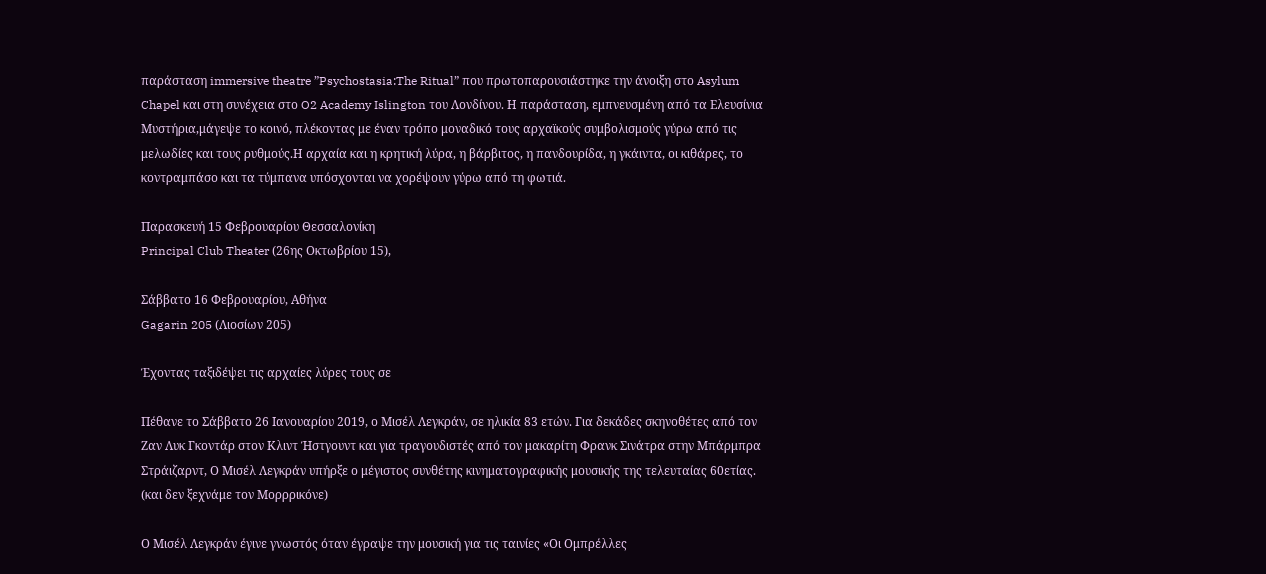παράσταση immersive theatre ”Psychostasia:The Ritual” που πρωτοπαρουσιάστηκε την άνοιξη στο Asylum Chapel και στη συνέχεια στο O2 Academy Islington του Λονδίνου. Η παράσταση, εμπνευσμένη από τα Ελευσίνια Μυστήρια,μάγεψε το κοινό, πλέκοντας με έναν τρόπο μοναδικό τους αρχαϊκούς συμβολισμούς γύρω από τις μελωδίες και τους ρυθμούς.Η αρχαία και η κρητική λύρα, η βάρβιτος, η πανδουρίδα, η γκάιντα, οι κιθάρες, το κοντραμπάσο και τα τύμπανα υπόσχονται να χορέψουν γύρω από τη φωτιά.

Παρασκευή 15 Φεβρουαρίου Θεσσαλονίκη
Principal Club Theater (26ης Οκτωβρίου 15),

Σάββατο 16 Φεβρουαρίου, Αθήνα
Gagarin 205 (Λιοσίων 205)

Έχοντας ταξιδέψει τις αρχαίες λύρες τους σε

Πέθανε το Σάββατο 26 Ιανουαρίου 2019, ο Μισέλ Λεγκράν, σε ηλικία 83 ετών. Για δεκάδες σκηνοθέτες από τον Ζαν Λυκ Γκοντάρ στον Κλιντ Ήστγουντ και για τραγουδιστές από τον μακαρίτη Φρανκ Σινάτρα στην Μπάρμπρα Στράιζαρντ, Ο Μισέλ Λεγκράν υπήρξε ο μέγιστος συνθέτης κινηματογραφικής μουσικής της τελευταίας 60ετίας. (και δεν ξεχνάμε τον Μορρρικόνε)

Ο Μισέλ Λεγκράν έγινε γνωστός όταν έγραψε την μουσική για τις ταινίες «Οι Ομπρέλλες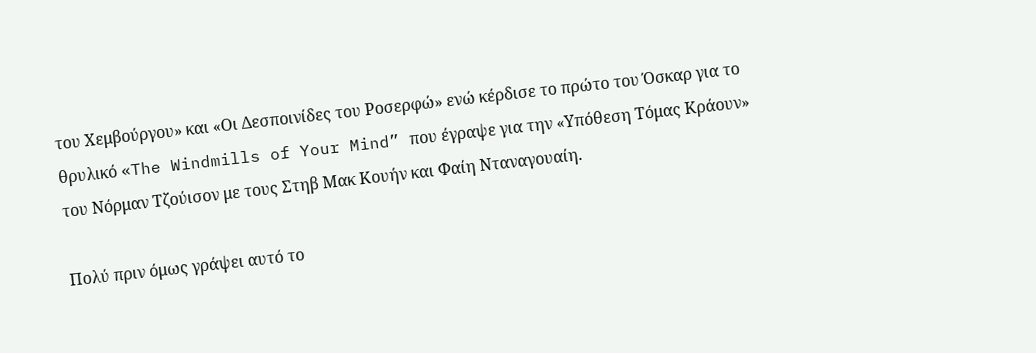του Χεμβούργου» και «Οι Δεσποινίδες του Ροσερφώ» ενώ κέρδισε το πρώτο του Όσκαρ για το θρυλικό «The Windmills of Your Mind” που έγραψε για την «Υπόθεση Τόμας Κράουν» του Νόρμαν Τζούισον με τους Στηβ Μακ Κουήν και Φαίη Νταναγουαίη.

Πολύ πριν όμως γράψει αυτό το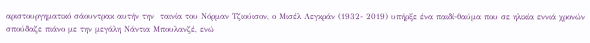αριστουργηματικό σάουντρακ αυτήν την  ταινία του Νόρμαν Τζιούισον, ο Μισέλ Λεγκράν (1932- 2019) υπήρξε ένα παιδί-θαύμα που σε ηλικία εννιά χρονών σπούδαζε πιάνο με την μεγάλη Νάντια Μπουλανζέ, ενώ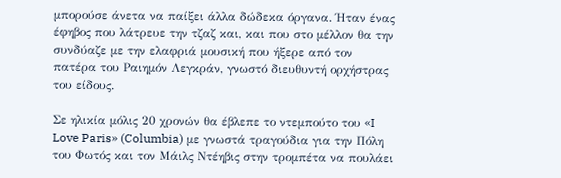μπορούσε άνετα να παίξει άλλα δώδεκα όργανα. Ήταν ένας έφηβος που λάτρευε την τζαζ και, και που στο μέλλον θα την συνδύαζε με την ελαφριά μουσική που ήξερε από τον πατέρα του Ραιημόν Λεγκράν, γνωστό διευθυντή ορχήστρας του είδους.

Σε ηλικία μόλις 20 χρονών θα έβλεπε το ντεμπούτο του «I Love Paris» (Columbia) με γνωστά τραγούδια για την Πόλη του Φωτός και τον Μάιλς Ντέηβις στην τρομπέτα να πουλάει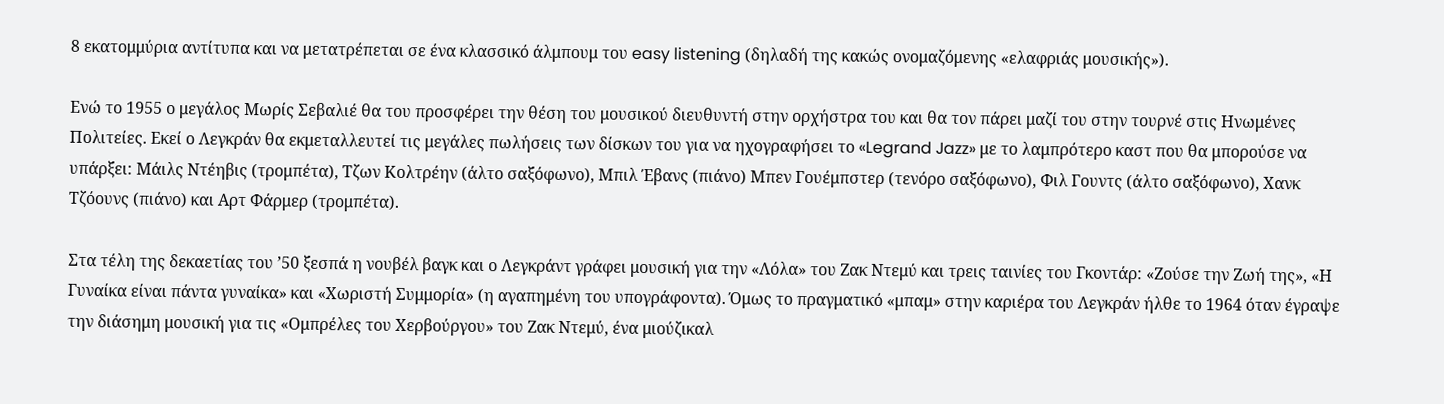8 εκατομμύρια αντίτυπα και να μετατρέπεται σε ένα κλασσικό άλμπουμ του easy listening (δηλαδή της κακώς ονομαζόμενης «ελαφριάς μουσικής»).

Ενώ το 1955 ο μεγάλος Μωρίς Σεβαλιέ θα του προσφέρει την θέση του μουσικού διευθυντή στην ορχήστρα του και θα τον πάρει μαζί του στην τουρνέ στις Ηνωμένες Πολιτείες. Εκεί ο Λεγκράν θα εκμεταλλευτεί τις μεγάλες πωλήσεις των δίσκων του για να ηχογραφήσει το «Legrand Jazz» με το λαμπρότερο καστ που θα μπορούσε να υπάρξει: Μάιλς Ντέηβις (τρομπέτα), Τζων Κολτρέην (άλτο σαξόφωνο), Μπιλ Έβανς (πιάνο) Μπεν Γουέμπστερ (τενόρο σαξόφωνο), Φιλ Γουντς (άλτο σαξόφωνο), Χανκ Τζόουνς (πιάνο) και Αρτ Φάρμερ (τρομπέτα).

Στα τέλη της δεκαετίας του ’50 ξεσπά η νουβέλ βαγκ και ο Λεγκράντ γράφει μουσική για την «Λόλα» του Ζακ Ντεμύ και τρεις ταινίες του Γκοντάρ: «Ζούσε την Ζωή της», «Η Γυναίκα είναι πάντα γυναίκα» και «Χωριστή Συμμορία» (η αγαπημένη του υπογράφοντα). Όμως το πραγματικό «μπαμ» στην καριέρα του Λεγκράν ήλθε το 1964 όταν έγραψε την διάσημη μουσική για τις «Ομπρέλες του Χερβούργου» του Ζακ Ντεμύ, ένα μιούζικαλ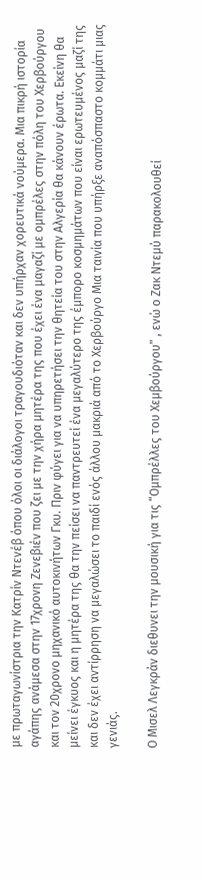με πρωταγωνίστρια την Κατρίν Ντενέβ όπου όλοι οι διάλογοι τραγουδιόταν και δεν υπήρχαν χορευτικά νούμερα. Μια πικρή ιστορία αγάπης ανάμεσα στην 17χρονη Ζενεβιέν που ζει με την χήρα μητέρα της που έχει ένα μαγαζί με ομπρέλες στην πόλη του Χερβούργου και τον 20χρονο μηχανικό αυτοκινήτων Γκυ. Πριν φύγει για να υπηρετήσει την θητεία του στην Αλγερία θα κάνουν έρωτα. Εκείνη θα μείνει έγκυος και η μητέρα της θα την πείσει να παντρευτεί ένα μεγαλύτερο της έμπορο κοσμημάτων που είναι ερωτευμένος μαζί της και δεν έχει αντίρρηση να μεγαλώσει το παιδί ενός άλλου μακριά από το Χερβούργο Μια ταινία που υπήρξε αναπόσπαστο κομμάτι μιας γενιάς.

Ο Μισελ Λεγκράν διεθυνει την μουσική για τις “Ομπρέλλες του Χεμβούργου” , ενώ ο Ζακ Ντεμύ παρακολουθεί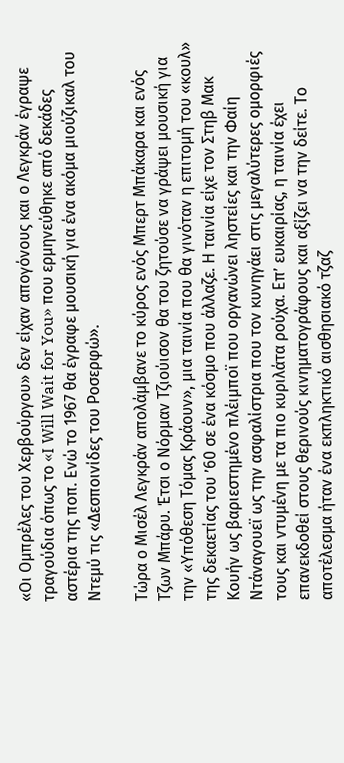«Οι Ομπρέλες του Χερβούργου» δεν είχαν απογόνους και ο Λεγκράν έγραψε τραγούδια όπως το «I Will Wait for You» που ερμηνεύθηκε από δεκάδες αστέρια της ποπ. Ενώ το 1967 θα έγραφε μουσική για ένα ακόμα μιούζικαλ του Ντεμύ τις «Δεσποινίδες του Ροσερφώ».

Τώρα ο Μισέλ Λεγκράν απολάμβανε το κύρος ενός Μπερτ Μπάκαρα και ενός Τζων Μπάρυ. Έτσι ο Νόρμαν Τζιούισον θα του ζητούσε να γράψει μουσική για την «Υπόθεση Τόμας Κράουν», μια ταινία που θα γινόταν η επιτομή του «κουλ» της δεκαετίας του ’60 σε ένα κόσμο που άλλαζε. Η ταινία είχε τον Στηβ Μακ Κουήν ως βαριεστημένο πλέιμποϊ που οργανώνει ληστείες και την Φαίη Ντάναγουεϊ ως την ασφαλίστρια που τον κυνηγάει στις μεγαλύτερες ομορφιές τους και ντυμένη με τα πιο κυριλάτα ρούχα. Επ’ ευκαιρίας, η ταινία έχει επανεκδοθεί στους θερινούς κινηματογράφους και αξίζει να την δείτε. Το αποτέλεσμα ήταν ένα εκπληκτικό αισθησιακό τζαζ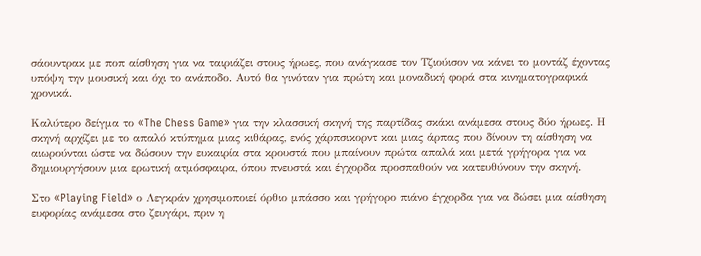σάουντρακ με ποπ αίσθηση για να ταιριάζει στους ήρωες, που ανάγκασε τον Τζιούισον να κάνει το μοντάζ έχοντας υπόψη την μουσική και όχι το ανάποδο. Αυτό θα γινόταν για πρώτη και μοναδική φορά στα κινηματογραφικά χρονικά.

Καλύτερο δείγμα το «The Chess Game» για την κλασσική σκηνή της παρτίδας σκάκι ανάμεσα στους δύο ήρωες. Η σκηνή αρχίζει με το απαλό κτύπημα μιας κιθάρας, ενός χάρπσικορντ και μιας άρπας που δίνουν τη αίσθηση να αιωρούνται ώστε να δώσουν την ευκαιρία στα κρουστά που μπαίνουν πρώτα απαλά και μετά γρήγορα για να δημιουργήσουν μια ερωτική ατμόσφαιρα, όπου πνευστά και έγχορδα προσπαθούν να κατευθύνουν την σκηνή.

Στο «Playing Field» ο Λεγκράν χρησιμοποιεί όρθιο μπάσσο και γρήγορο πιάνο έγχορδα για να δώσει μια αίσθηση ευφορίας ανάμεσα στο ζευγάρι, πριν η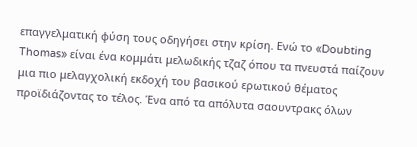επαγγελματική φύση τους οδηγήσει στην κρίση. Ενώ το «Doubting Thomas» είναι ένα κομμάτι μελωδικής τζαζ όπου τα πνευστά παίζουν μια πιο μελαγχολική εκδοχή του βασικού ερωτικού θέματος προϊδιάζοντας το τέλος. Ένα από τα απόλυτα σαουντρακς όλων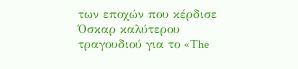των εποχών που κέρδισε Όσκαρ καλύτερου τραγουδιού για το «The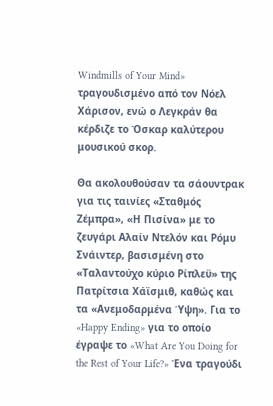Windmills of Your Mind» τραγουδισμένο από τον Νόελ Χάρισον, ενώ ο Λεγκράν θα κέρδιζε το Όσκαρ καλύτερου μουσικού σκορ.

Θα ακολουθούσαν τα σάουντρακ για τις ταινίες «Σταθμός Ζέμπρα», «Η Πισίνα» με το ζευγάρι Αλαίν Ντελόν και Ρόμυ Σνάιντερ, βασισμένη στο «Ταλαντούχο κύριο Ρίπλεϋ» της Πατρίτσια Χάϊσμιθ, καθώς και τα «Ανεμοδαρμένα Ύψη». Για το «Happy Ending» για το οποίο έγραψε το «What Are You Doing for the Rest of Your Life?» Ένα τραγούδι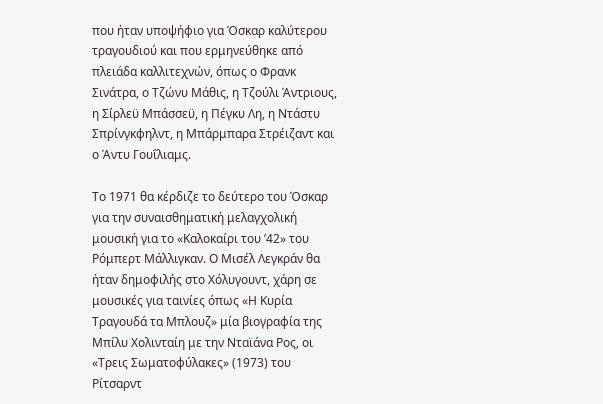που ήταν υποψήφιο για Όσκαρ καλύτερου τραγουδιού και που ερμηνεύθηκε από πλειάδα καλλιτεχνών, όπως ο Φρανκ Σινάτρα, ο Τζώνυ Μάθις, η Τζούλι Άντριους, η Σίρλεϋ Μπάσσεϋ, η Πέγκυ Λη, η Ντάστυ Σπρίνγκφηλντ, η Μπάρμπαρα Στρέιζαντ και ο Άντυ Γουΐλιαμς.

Το 1971 θα κέρδιζε το δεύτερο του Όσκαρ για την συναισθηματική μελαγχολική μουσική για το «Καλοκαίρι του ’42» του Ρόμπερτ Μάλλιγκαν. Ο Μισέλ Λεγκράν θα ήταν δημοφιλής στο Χόλυγουντ, χάρη σε μουσικές για ταινίες όπως «Η Κυρία Τραγουδά τα Μπλουζ» μία βιογραφία της Μπίλυ Χολινταίη με την Νταϊάνα Ρος, οι «Τρεις Σωματοφύλακες» (1973) του Ρίτσαρντ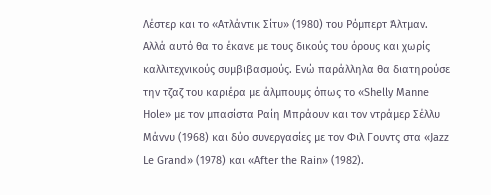Λέστερ και το «Ατλάντικ Σίτυ» (1980) του Ρόμπερτ Άλτμαν. Αλλά αυτό θα το έκανε με τους δικούς του όρους και χωρίς καλλιτεχνικούς συμβιβασμούς. Ενώ παράλληλα θα διατηρούσε την τζαζ του καριέρα με άλμπουμς όπως το «Shelly Manne Hole» με τον μπασίστα Ραίη Μπράουν και τον ντράμερ Σέλλυ Μάννυ (1968) και δύο συνεργασίες με τον Φιλ Γουντς στα «Jazz Le Grand» (1978) και «After the Rain» (1982).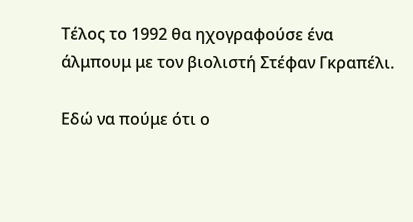Τέλος το 1992 θα ηχογραφούσε ένα άλμπουμ με τον βιολιστή Στέφαν Γκραπέλι.

Εδώ να πούμε ότι ο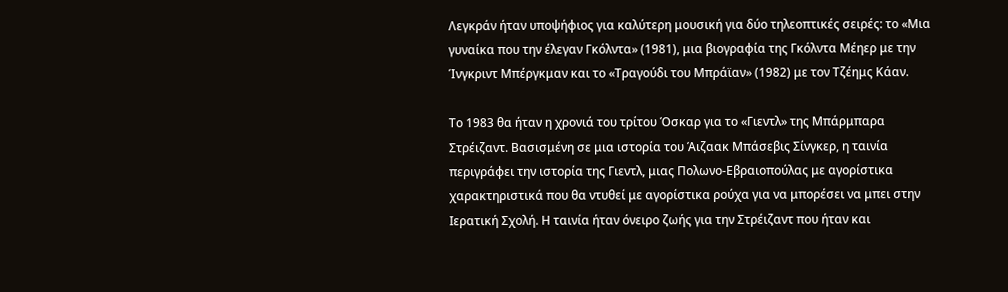Λεγκράν ήταν υποψήφιος για καλύτερη μουσική για δύο τηλεοπτικές σειρές: το «Μια γυναίκα που την έλεγαν Γκόλντα» (1981), μια βιογραφία της Γκόλντα Μέηερ με την Ίνγκριντ Μπέργκμαν και το «Τραγούδι του Μπράϊαν» (1982) με τον Τζέημς Κάαν.

Το 1983 θα ήταν η χρονιά του τρίτου Όσκαρ για το «Γιεντλ» της Μπάρμπαρα Στρέιζαντ. Βασισμένη σε μια ιστορία του Άιζαακ Μπάσεβις Σίνγκερ, η ταινία περιγράφει την ιστορία της Γιεντλ, μιας Πολωνο-Εβραιοπούλας με αγορίστικα χαρακτηριστικά που θα ντυθεί με αγορίστικα ρούχα για να μπορέσει να μπει στην Ιερατική Σχολή. Η ταινία ήταν όνειρο ζωής για την Στρέιζαντ που ήταν και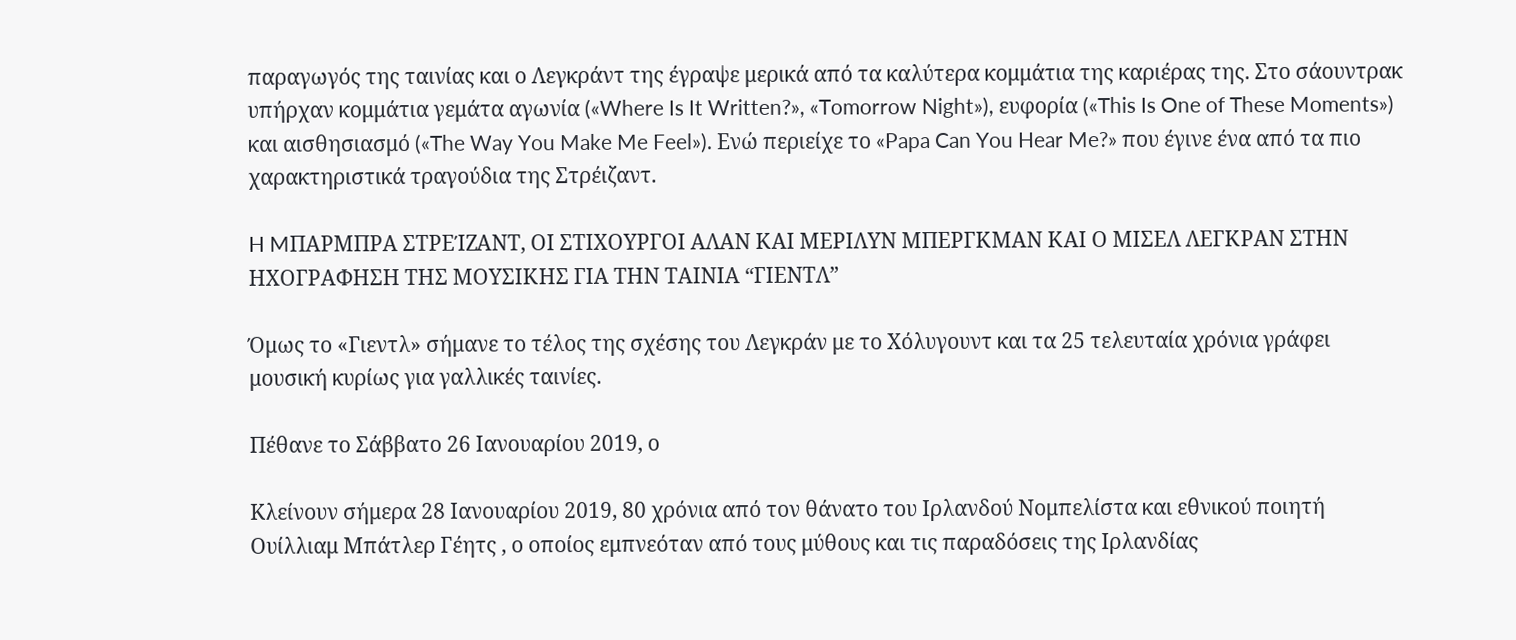παραγωγός της ταινίας και ο Λεγκράντ της έγραψε μερικά από τα καλύτερα κομμάτια της καριέρας της. Στο σάουντρακ υπήρχαν κομμάτια γεμάτα αγωνία («Where Is It Written?», «Tomorrow Night»), ευφορία («This Is One of These Moments») και αισθησιασμό («The Way You Make Me Feel»). Ενώ περιείχε το «Papa Can You Hear Me?» που έγινε ένα από τα πιο χαρακτηριστικά τραγούδια της Στρέιζαντ.

H MΠΑΡΜΠΡΑ ΣΤΡΕΊΖΑΝΤ, ΟΙ ΣΤΙΧΟΥΡΓΟΙ ΑΛΑΝ ΚΑΙ ΜΕΡΙΛΥΝ ΜΠΕΡΓΚΜΑΝ ΚΑΙ Ο ΜΙΣΕΛ ΛΕΓΚΡΑΝ ΣΤΗΝ ΗΧΟΓΡΑΦΗΣΗ ΤΗΣ ΜΟΥΣΙΚΗΣ ΓΙΑ ΤΗΝ ΤΑΙΝΙΑ “ΓΙΕΝΤΛ”

Όμως το «Γιεντλ» σήμανε το τέλος της σχέσης του Λεγκράν με το Χόλυγουντ και τα 25 τελευταία χρόνια γράφει μουσική κυρίως για γαλλικές ταινίες.

Πέθανε το Σάββατο 26 Ιανουαρίου 2019, ο

Kλείνουν σήμερα 28 Ιανουαρίου 2019, 80 χρόνια από τον θάνατο του Ιρλανδού Νομπελίστα και εθνικού ποιητή Ουίλλιαμ Μπάτλερ Γέητς , ο οποίος εμπνεόταν από τους μύθους και τις παραδόσεις της Ιρλανδίας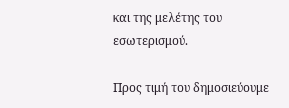και της μελέτης του εσωτερισμού.

Προς τιμή του δημοσιεύουμε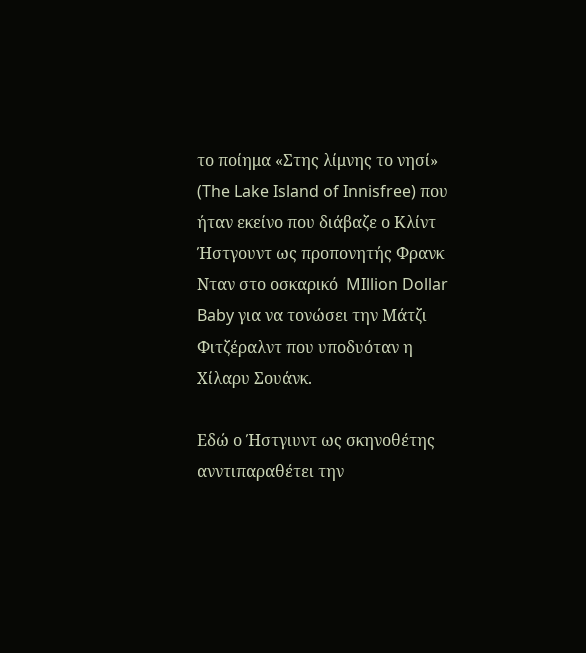το ποίημα «Στης λίμνης το νησί» (The Lake Island of Innisfree) που ήταν εκείνο που διάβαζε ο Κλίντ Ήστγουντ ως προπονητής Φρανκ Νταν στο οσκαρικό  MIllion Dollar Baby για να τονώσει την Μάτζι Φιτζέραλντ που υποδυόταν η Χίλαρυ Σουάνκ.

Eδώ ο Ήστγιυντ ως σκηνοθέτης ανντιπαραθέτει την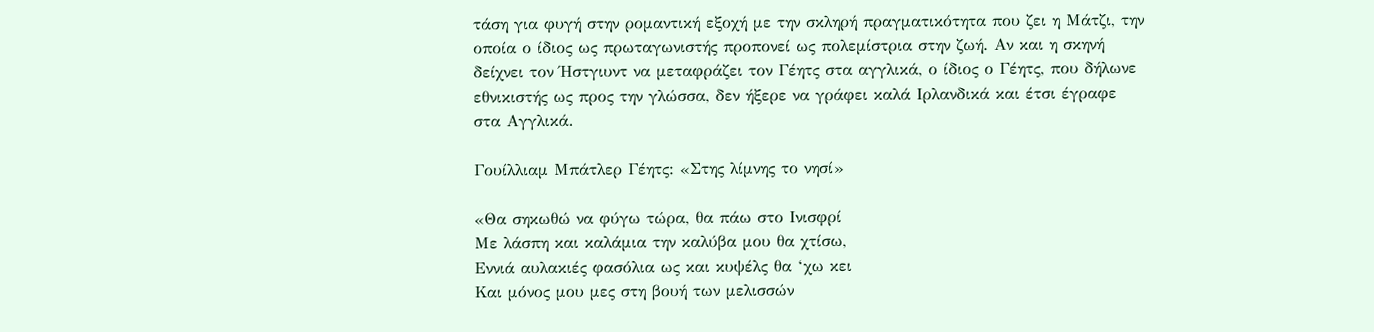τάση για φυγή στην ρομαντική εξοχή με την σκληρή πραγματικότητα που ζει η Μάτζι, την οποία ο ίδιος ως πρωταγωνιστής προπονεί ως πολεμίστρια στην ζωή. Αν και η σκηνή δείχνει τον Ήστγιυντ να μεταφράζει τον Γέητς στα αγγλικά, ο ίδιος ο Γέητς, που δήλωνε εθνικιστής ως προς την γλώσσα, δεν ήξερε να γράφει καλά Ιρλανδικά και έτσι έγραφε στα Αγγλικά.

Γουίλλιαμ Μπάτλερ Γέητς: «Στης λίμνης το νησί»

«Θα σηκωθώ να φύγω τώρα, θα πάω στο Ινισφρί
Με λάσπη και καλάμια την καλύβα μου θα χτίσω,
Εννιά αυλακιές φασόλια ως και κυψέλς θα ‘χω κει
Και μόνος μου μες στη βουή των μελισσών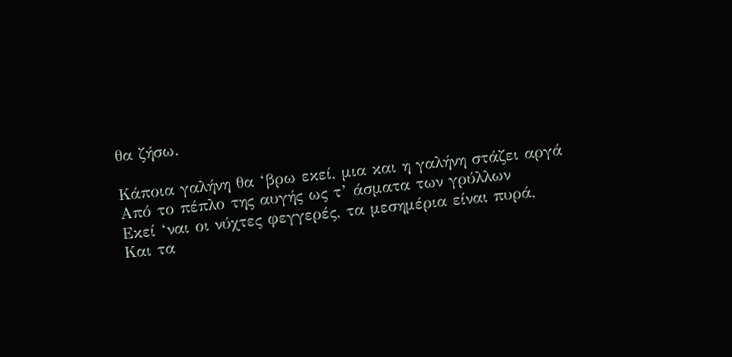θα ζήσω.

Κάποια γαλήνη θα ‘βρω εκεί, μια και η γαλήνη στάζει αργά
Από το πέπλο της αυγής ως τ’ άσματα των γρύλλων
Εκεί ‘ναι οι νύχτες φεγγερές, τα μεσημέρια είναι πυρά,
Και τα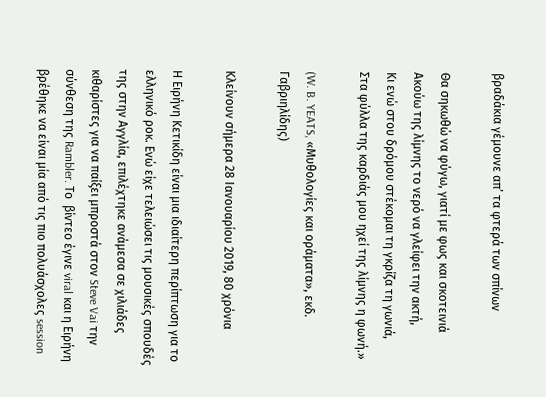βραδάκια γέμουνε απ’ τα φτερά των σπίνων

Θα σηκωθώ να φύγω, γιατί με φως και σκοτεινιά
Ακούω της λίμνης το νερό να γλείφει την ακτή,
Κι ενώ στου δρόμου στέκομαι τη γκρίζα τη γωνιά,
Στα φύλλα της καρδιάς μου ηχεί της λίμνης η φωνή.»

(W. B. YEATS, «Μυθολογίες και οράματα», εκδ. Γαβριηλίδης)

Kλείνουν σήμερα 28 Ιανουαρίου 2019, 80 χρόνια

Η Ειρήνη Κετικίδη είναι μια ιδιαίτερη περίπτωση για το ελληνικό ροκ. Ενώ είχε τελειώσει τις μουσικές σπουδές της στην Αγγλία, επιλέχτηκε ανάμεσα σε χιλιάδες κιθαρίστες για να παίξει μπροστά στον Steve Vai την σύνθεση της Rambler. Το  βίντεο έγινε viral και η Ειρήνη βρέθηκε να είναι μία από τις πιο πολυάσχολες session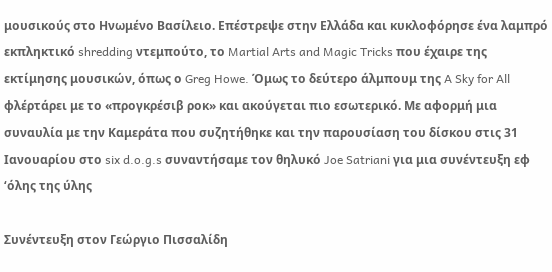μουσικούς στο Ηνωμένο Βασίλειο. Επέστρεψε στην Ελλάδα και κυκλοφόρησε ένα λαμπρό εκπληκτικό shredding ντεμπούτο, το Martial Arts and Magic Tricks που έχαιρε της εκτίμησης μουσικών, όπως ο Greg Howe. Όμως το δεύτερο άλμπουμ της A Sky for All φλέρτάρει με το «προγκρέσιβ ροκ» και ακούγεται πιο εσωτερικό. Με αφορμή μια συναυλία με την Καμεράτα που συζητήθηκε και την παρουσίαση του δίσκου στις 31 Ιανουαρίου στο six d.o.g.s συναντήσαμε τον θηλυκό Joe Satriani για μια συνέντευξη εφ ‘όλης της ύλης

Συνέντευξη στον Γεώργιο Πισσαλίδη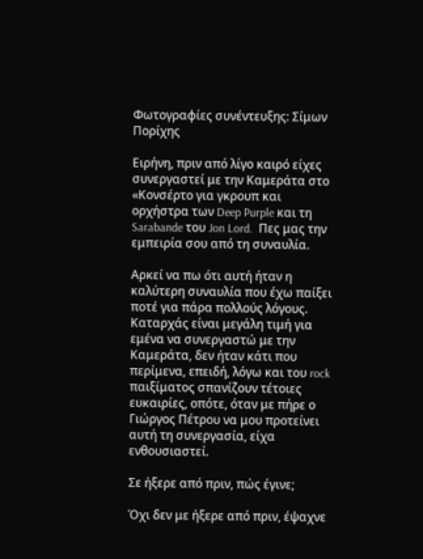Φωτογραφίες συνέντευξης: Σίμων Πορίχης

Ειρήνη, πριν από λίγο καιρό είχες συνεργαστεί με την Καμεράτα στο «Κονσέρτο για γκρουπ και ορχήστρα των Deep Purple και τη Sarabande του Jon Lord.  Πες μας την εμπειρία σου από τη συναυλία.

Αρκεί να πω ότι αυτή ήταν η καλύτερη συναυλία που έχω παίξει ποτέ για πάρα πολλούς λόγους.  Καταρχάς είναι μεγάλη τιμή για εμένα να συνεργαστώ με την Καμεράτα, δεν ήταν κάτι που περίμενα, επειδή, λόγω και του rock παιξίματος σπανίζουν τέτοιες ευκαιρίες, οπότε, όταν με πήρε ο Γιώργος Πέτρου να μου προτείνει αυτή τη συνεργασία, είχα ενθουσιαστεί.

Σε ήξερε από πριν, πώς έγινε;

Όχι δεν με ήξερε από πριν, έψαχνε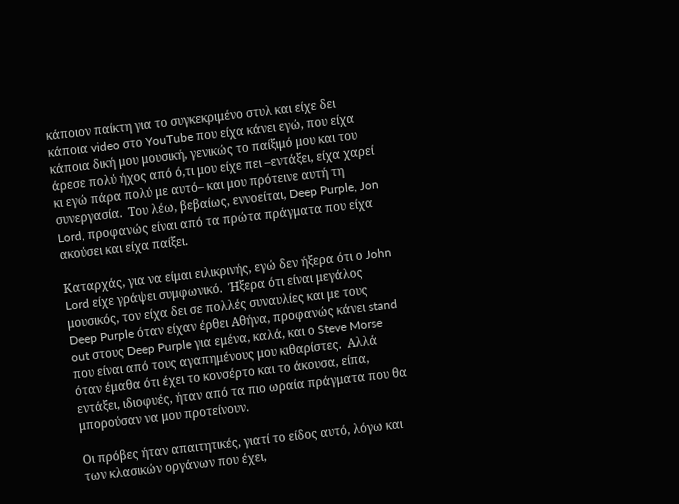κάποιον παίκτη για το συγκεκριμένο στυλ και είχε δει κάποια video στο YouTube που είχα κάνει εγώ, που είχα κάποια δική μου μουσική, γενικώς το παίξιμό μου και του άρεσε πολύ ήχος από ό,τι μου είχε πει –εντάξει, είχα χαρεί κι εγώ πάρα πολύ με αυτό– και μου πρότεινε αυτή τη συνεργασία.  Του λέω, βεβαίως, εννοείται, Deep Purple, Jon Lord, προφανώς είναι από τα πρώτα πράγματα που είχα ακούσει και είχα παίξει.

Καταρχάς, για να είμαι ειλικρινής, εγώ δεν ήξερα ότι ο John Lord είχε γράψει συμφωνικό.  Ήξερα ότι είναι μεγάλος μουσικός, τον είχα δει σε πολλές συναυλίες και με τους Deep Purple όταν είχαν έρθει Αθήνα, προφανώς κάνει stand out στους Deep Purple για εμένα, καλά, και ο Steve Morse που είναι από τους αγαπημένους μου κιθαρίστες.  Αλλά όταν έμαθα ότι έχει το κονσέρτο και το άκουσα, είπα, εντάξει, ιδιοφυές, ήταν από τα πιο ωραία πράγματα που θα μπορούσαν να μου προτείνουν.

Οι πρόβες ήταν απαιτητικές, γιατί το είδος αυτό, λόγω και των κλασικών οργάνων που έχει,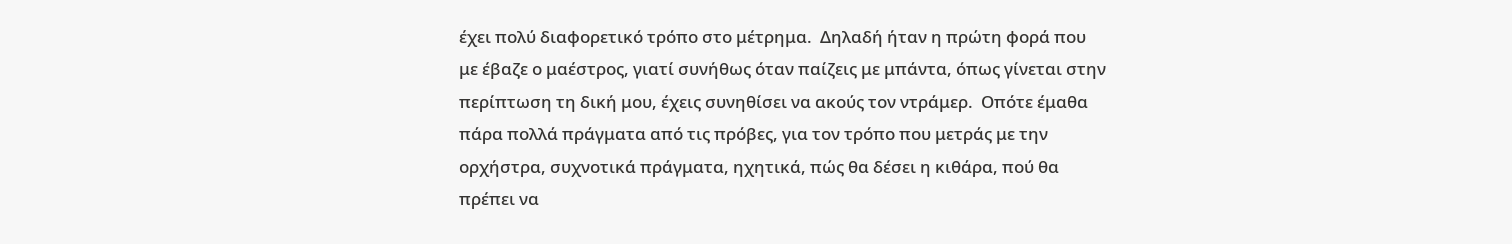έχει πολύ διαφορετικό τρόπο στο μέτρημα.  Δηλαδή ήταν η πρώτη φορά που με έβαζε ο μαέστρος, γιατί συνήθως όταν παίζεις με μπάντα, όπως γίνεται στην περίπτωση τη δική μου, έχεις συνηθίσει να ακούς τον ντράμερ.  Οπότε έμαθα πάρα πολλά πράγματα από τις πρόβες, για τον τρόπο που μετράς με την ορχήστρα, συχνοτικά πράγματα, ηχητικά, πώς θα δέσει η κιθάρα, πού θα πρέπει να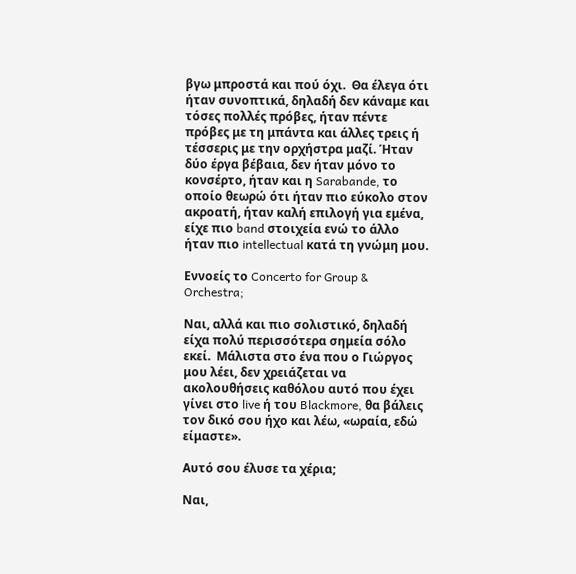βγω μπροστά και πού όχι.  Θα έλεγα ότι ήταν συνοπτικά, δηλαδή δεν κάναμε και τόσες πολλές πρόβες, ήταν πέντε πρόβες με τη μπάντα και άλλες τρεις ή τέσσερις με την ορχήστρα μαζί. Ήταν δύο έργα βέβαια, δεν ήταν μόνο το κονσέρτο, ήταν και η Sarabande, το οποίο θεωρώ ότι ήταν πιο εύκολο στον ακροατή, ήταν καλή επιλογή για εμένα, είχε πιο band στοιχεία ενώ το άλλο ήταν πιο intellectual κατά τη γνώμη μου.

Εννοείς το Concerto for Group & Orchestra;

Ναι, αλλά και πιο σολιστικό, δηλαδή είχα πολύ περισσότερα σημεία σόλο εκεί.  Μάλιστα στο ένα που ο Γιώργος μου λέει, δεν χρειάζεται να ακολουθήσεις καθόλου αυτό που έχει γίνει στο live ή του Blackmore, θα βάλεις τον δικό σου ήχο και λέω, «ωραία, εδώ είμαστε».

Αυτό σου έλυσε τα χέρια;

Ναι,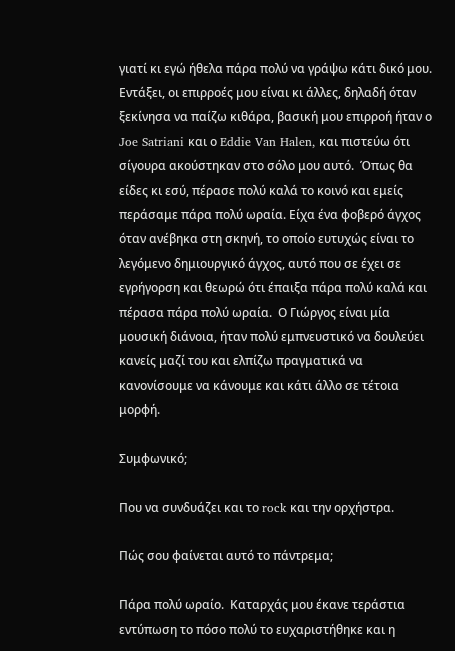γιατί κι εγώ ήθελα πάρα πολύ να γράψω κάτι δικό μου.  Εντάξει, οι επιρροές μου είναι κι άλλες, δηλαδή όταν ξεκίνησα να παίζω κιθάρα, βασική μου επιρροή ήταν ο Joe Satriani και ο Eddie Van Halen, και πιστεύω ότι σίγουρα ακούστηκαν στο σόλο μου αυτό.  Όπως θα είδες κι εσύ, πέρασε πολύ καλά το κοινό και εμείς περάσαμε πάρα πολύ ωραία. Είχα ένα φοβερό άγχος όταν ανέβηκα στη σκηνή, το οποίο ευτυχώς είναι το λεγόμενο δημιουργικό άγχος, αυτό που σε έχει σε εγρήγορση και θεωρώ ότι έπαιξα πάρα πολύ καλά και πέρασα πάρα πολύ ωραία.  Ο Γιώργος είναι μία μουσική διάνοια, ήταν πολύ εμπνευστικό να δουλεύει κανείς μαζί του και ελπίζω πραγματικά να κανονίσουμε να κάνουμε και κάτι άλλο σε τέτοια μορφή.

Συμφωνικό;

Που να συνδυάζει και το rock και την ορχήστρα.

Πώς σου φαίνεται αυτό το πάντρεμα;

Πάρα πολύ ωραίο.  Καταρχάς μου έκανε τεράστια εντύπωση το πόσο πολύ το ευχαριστήθηκε και η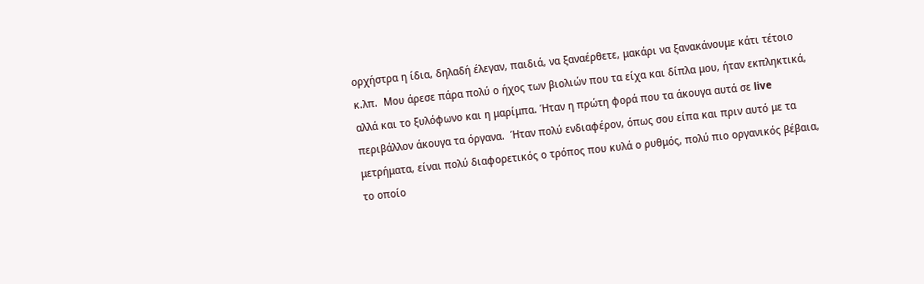ορχήστρα η ίδια, δηλαδή έλεγαν, παιδιά, να ξαναέρθετε, μακάρι να ξανακάνουμε κάτι τέτοιο κ.λπ.  Μου άρεσε πάρα πολύ ο ήχος των βιολιών που τα είχα και δίπλα μου, ήταν εκπληκτικά, αλλά και το ξυλόφωνο και η μαρίμπα. Ήταν η πρώτη φορά που τα άκουγα αυτά σε live περιβάλλον άκουγα τα όργανα.  Ήταν πολύ ενδιαφέρον, όπως σου είπα και πριν αυτό με τα μετρήματα, είναι πολύ διαφορετικός ο τρόπος που κυλά ο ρυθμός, πολύ πιο οργανικός βέβαια, το οποίο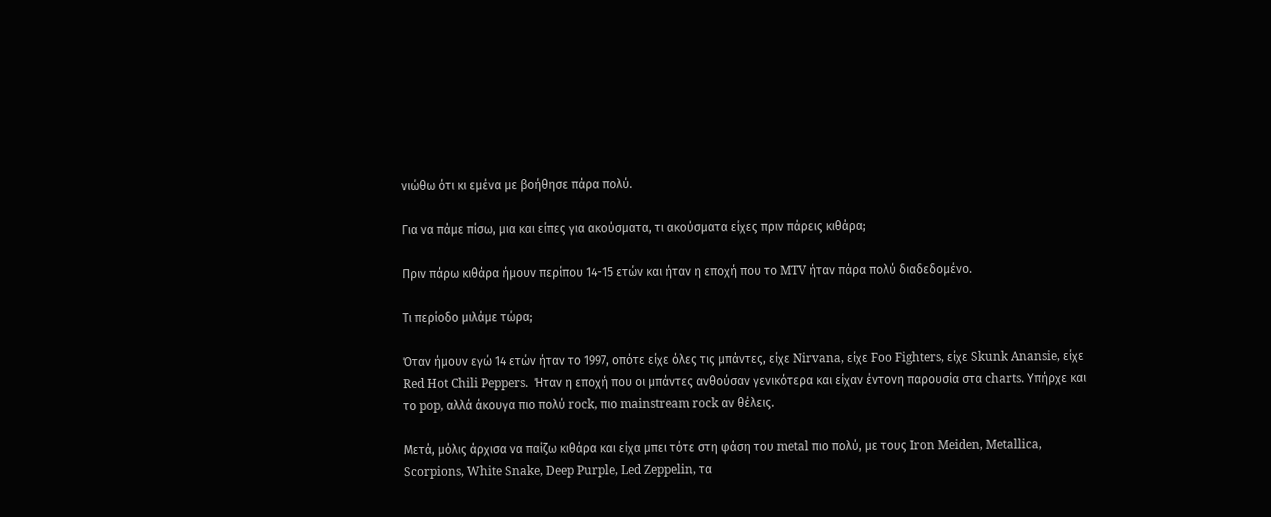νιώθω ότι κι εμένα με βοήθησε πάρα πολύ.

Για να πάμε πίσω, μια και είπες για ακούσματα, τι ακούσματα είχες πριν πάρεις κιθάρα;

Πριν πάρω κιθάρα ήμουν περίπου 14-15 ετών και ήταν η εποχή που το MTV ήταν πάρα πολύ διαδεδομένο.

Τι περίοδο μιλάμε τώρα;

Όταν ήμουν εγώ 14 ετών ήταν το 1997, οπότε είχε όλες τις μπάντες, είχε Nirvana, είχε Foo Fighters, είχε Skunk Anansie, είχε Red Hot Chili Peppers.  Ήταν η εποχή που οι μπάντες ανθούσαν γενικότερα και είχαν έντονη παρουσία στα charts. Υπήρχε και το pop, αλλά άκουγα πιο πολύ rock, πιο mainstream rock αν θέλεις.

Μετά, μόλις άρχισα να παίζω κιθάρα και είχα μπει τότε στη φάση του metal πιο πολύ, με τους Iron Meiden, Metallica, Scorpions, White Snake, Deep Purple, Led Zeppelin, τα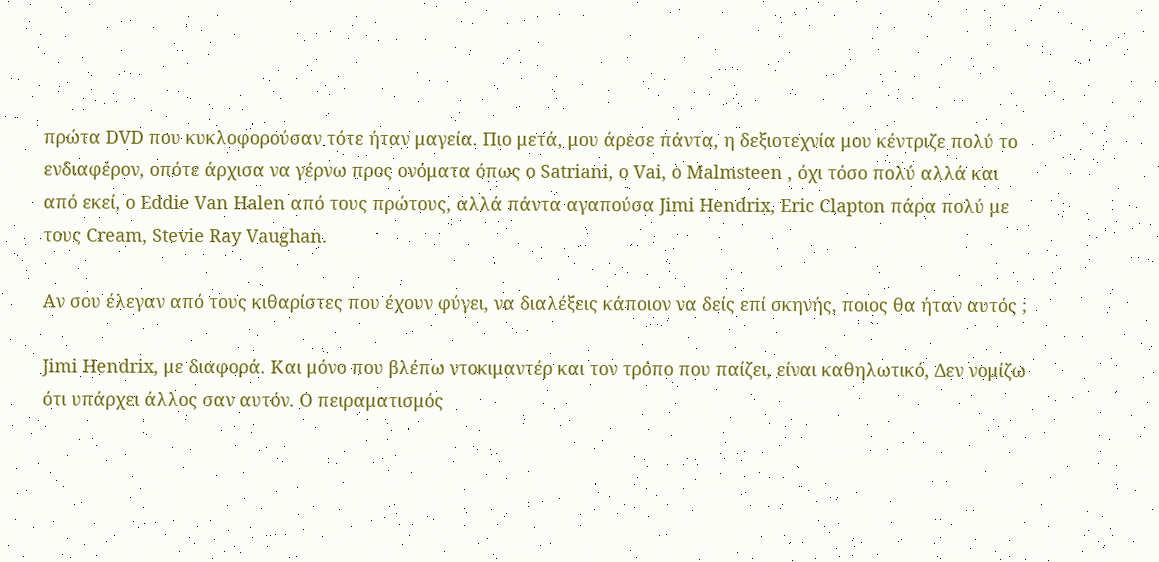πρώτα DVD που κυκλοφορούσαν τότε ήταν μαγεία. Πιο μετά, μου άρεσε πάντα, η δεξιοτεχνία μου κέντριζε πολύ το ενδιαφέρον, οπότε άρχισα να γέρνω προς ονόματα όπως o Satriani, ο Vai, o Malmsteen , όχι τόσο πολύ αλλά και από εκεί, ο Eddie Van Halen από τους πρώτους, αλλά πάντα αγαπούσα Jimi Hendrix, Eric Clapton πάρα πολύ με τους Cream, Stevie Ray Vaughan.

Αν σου έλεγαν από τους κιθαρίστες που έχουν φύγει, να διαλέξεις κάποιον να δείς επί σκηνής, ποιος θα ήταν αυτός ;

Jimi Hendrix, με διαφορά. Και μόνο που βλέπω ντοκιμαντέρ και τον τρόπο που παίζει, είναι καθηλωτικό, Δεν νομίζω ότι υπάρχει άλλος σαν αυτόν. Ο πειραματισμός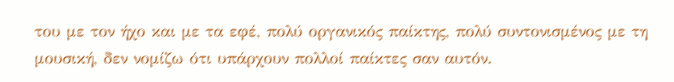του με τον ήχο και με τα εφέ, πολύ οργανικός παίκτης, πολύ συντονισμένος με τη μουσική, δεν νομίζω ότι υπάρχουν πολλοί παίκτες σαν αυτόν.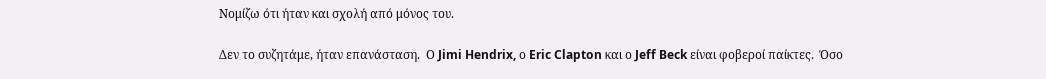Νομίζω ότι ήταν και σχολή από μόνος του.

Δεν το συζητάμε, ήταν επανάσταση.  Ο Jimi Hendrix, ο Eric Clapton και ο Jeff Beck είναι φοβεροί παίκτες.  Όσο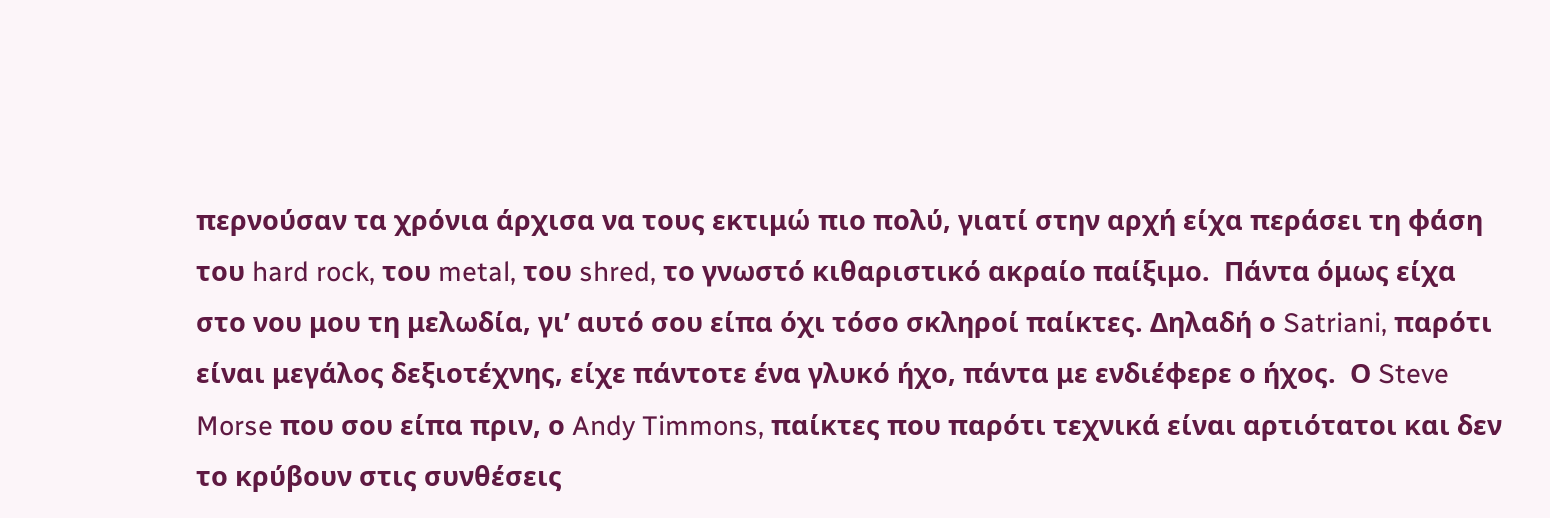περνούσαν τα χρόνια άρχισα να τους εκτιμώ πιο πολύ, γιατί στην αρχή είχα περάσει τη φάση του hard rock, του metal, του shred, το γνωστό κιθαριστικό ακραίο παίξιμο.  Πάντα όμως είχα στο νου μου τη μελωδία, γι’ αυτό σου είπα όχι τόσο σκληροί παίκτες. Δηλαδή ο Satriani, παρότι είναι μεγάλος δεξιοτέχνης, είχε πάντοτε ένα γλυκό ήχο, πάντα με ενδιέφερε ο ήχος.  Ο Steve Morse που σου είπα πριν, ο Andy Timmons, παίκτες που παρότι τεχνικά είναι αρτιότατοι και δεν το κρύβουν στις συνθέσεις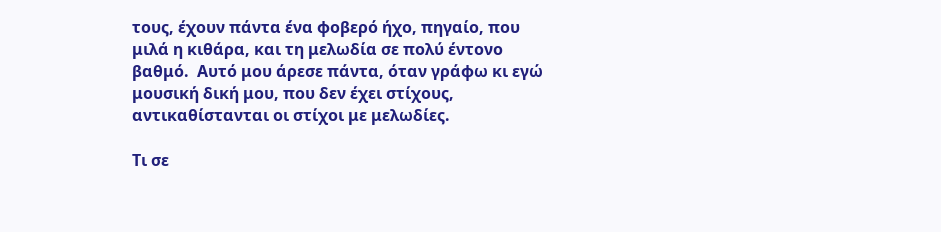τους, έχουν πάντα ένα φοβερό ήχο, πηγαίο, που μιλά η κιθάρα, και τη μελωδία σε πολύ έντονο βαθμό.  Αυτό μου άρεσε πάντα, όταν γράφω κι εγώ μουσική δική μου, που δεν έχει στίχους, αντικαθίστανται οι στίχοι με μελωδίες.

Τι σε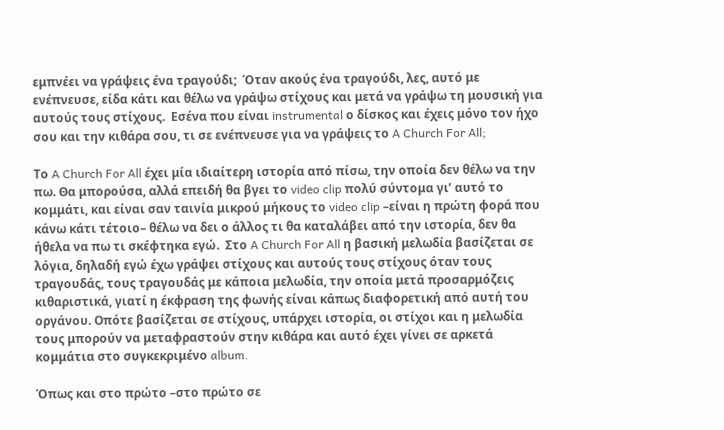εμπνέει να γράψεις ένα τραγούδι;  Όταν ακούς ένα τραγούδι, λες, αυτό με ενέπνευσε, είδα κάτι και θέλω να γράψω στίχους και μετά να γράψω τη μουσική για αυτούς τους στίχους.  Εσένα που είναι instrumental ο δίσκος και έχεις μόνο τον ήχο σου και την κιθάρα σου, τι σε ενέπνευσε για να γράψεις το A Church For All;

Το A Church For All έχει μία ιδιαίτερη ιστορία από πίσω, την οποία δεν θέλω να την πω. Θα μπορούσα, αλλά επειδή θα βγει το video clip πολύ σύντομα γι’ αυτό το κομμάτι, και είναι σαν ταινία μικρού μήκους το video clip –είναι η πρώτη φορά που κάνω κάτι τέτοιο– θέλω να δει ο άλλος τι θα καταλάβει από την ιστορία, δεν θα ήθελα να πω τι σκέφτηκα εγώ.  Στο A Church For All η βασική μελωδία βασίζεται σε λόγια, δηλαδή εγώ έχω γράψει στίχους και αυτούς τους στίχους όταν τους τραγουδάς, τους τραγουδάς με κάποια μελωδία, την οποία μετά προσαρμόζεις κιθαριστικά, γιατί η έκφραση της φωνής είναι κάπως διαφορετική από αυτή του οργάνου. Οπότε βασίζεται σε στίχους, υπάρχει ιστορία, οι στίχοι και η μελωδία τους μπορούν να μεταφραστούν στην κιθάρα και αυτό έχει γίνει σε αρκετά κομμάτια στο συγκεκριμένο album.

Όπως και στο πρώτο –στο πρώτο σε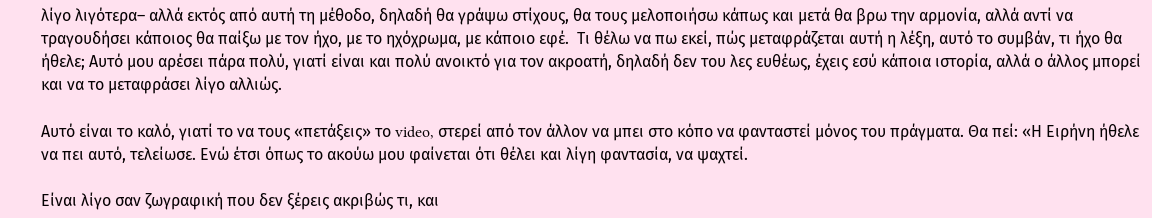λίγο λιγότερα– αλλά εκτός από αυτή τη μέθοδο, δηλαδή θα γράψω στίχους, θα τους μελοποιήσω κάπως και μετά θα βρω την αρμονία, αλλά αντί να τραγουδήσει κάποιος θα παίξω με τον ήχο, με το ηχόχρωμα, με κάποιο εφέ.  Τι θέλω να πω εκεί, πώς μεταφράζεται αυτή η λέξη, αυτό το συμβάν, τι ήχο θα ήθελε; Αυτό μου αρέσει πάρα πολύ, γιατί είναι και πολύ ανοικτό για τον ακροατή, δηλαδή δεν του λες ευθέως, έχεις εσύ κάποια ιστορία, αλλά ο άλλος μπορεί και να το μεταφράσει λίγο αλλιώς.

Αυτό είναι το καλό, γιατί το να τους «πετάξεις» το video, στερεί από τον άλλον να μπει στο κόπο να φανταστεί μόνος του πράγματα. Θα πεί: «Η Ειρήνη ήθελε να πει αυτό, τελείωσε. Ενώ έτσι όπως το ακούω μου φαίνεται ότι θέλει και λίγη φαντασία, να ψαχτεί.

Είναι λίγο σαν ζωγραφική που δεν ξέρεις ακριβώς τι, και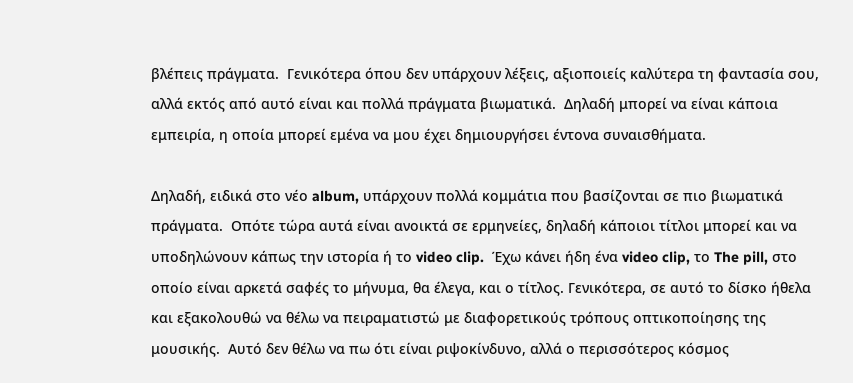βλέπεις πράγματα.  Γενικότερα όπου δεν υπάρχουν λέξεις, αξιοποιείς καλύτερα τη φαντασία σου, αλλά εκτός από αυτό είναι και πολλά πράγματα βιωματικά.  Δηλαδή μπορεί να είναι κάποια εμπειρία, η οποία μπορεί εμένα να μου έχει δημιουργήσει έντονα συναισθήματα.

Δηλαδή, ειδικά στο νέο album, υπάρχουν πολλά κομμάτια που βασίζονται σε πιο βιωματικά πράγματα.  Οπότε τώρα αυτά είναι ανοικτά σε ερμηνείες, δηλαδή κάποιοι τίτλοι μπορεί και να υποδηλώνουν κάπως την ιστορία ή το video clip.  Έχω κάνει ήδη ένα video clip, το The pill, στο οποίο είναι αρκετά σαφές το μήνυμα, θα έλεγα, και ο τίτλος. Γενικότερα, σε αυτό το δίσκο ήθελα και εξακολουθώ να θέλω να πειραματιστώ με διαφορετικούς τρόπους οπτικοποίησης της μουσικής.  Αυτό δεν θέλω να πω ότι είναι ριψοκίνδυνο, αλλά ο περισσότερος κόσμος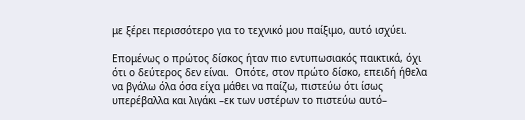με ξέρει περισσότερο για το τεχνικό μου παίξιμο, αυτό ισχύει.

Επομένως ο πρώτος δίσκος ήταν πιο εντυπωσιακός παικτικά, όχι ότι ο δεύτερος δεν είναι.  Οπότε, στον πρώτο δίσκο, επειδή ήθελα να βγάλω όλα όσα είχα μάθει να παίζω, πιστεύω ότι ίσως υπερέβαλλα και λιγάκι –εκ των υστέρων το πιστεύω αυτό–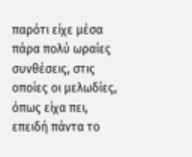παρότι είχε μέσα πάρα πολύ ωραίες συνθέσεις, στις οποίες οι μελωδίες, όπως είχα πει, επειδή πάντα το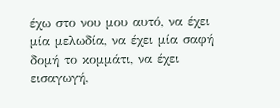έχω στο νου μου αυτό, να έχει μία μελωδία, να έχει μία σαφή δομή το κομμάτι, να έχει εισαγωγή,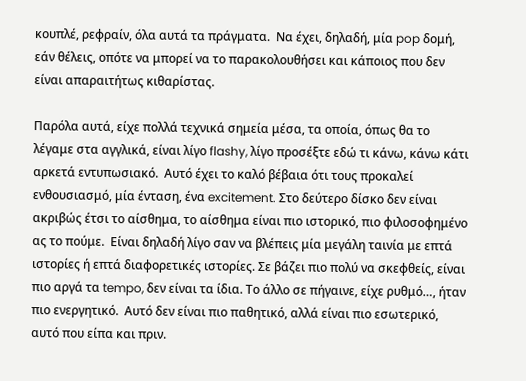κουπλέ, ρεφραίν, όλα αυτά τα πράγματα.  Να έχει, δηλαδή, μία pop δομή, εάν θέλεις, οπότε να μπορεί να το παρακολουθήσει και κάποιος που δεν είναι απαραιτήτως κιθαρίστας.

Παρόλα αυτά, είχε πολλά τεχνικά σημεία μέσα, τα οποία, όπως θα το λέγαμε στα αγγλικά, είναι λίγο flashy, λίγο προσέξτε εδώ τι κάνω, κάνω κάτι αρκετά εντυπωσιακό.  Αυτό έχει το καλό βέβαια ότι τους προκαλεί ενθουσιασμό, μία ένταση, ένα excitement. Στο δεύτερο δίσκο δεν είναι ακριβώς έτσι το αίσθημα, το αίσθημα είναι πιο ιστορικό, πιο φιλοσοφημένο ας το πούμε.  Είναι δηλαδή λίγο σαν να βλέπεις μία μεγάλη ταινία με επτά ιστορίες ή επτά διαφορετικές ιστορίες. Σε βάζει πιο πολύ να σκεφθείς, είναι πιο αργά τα tempo, δεν είναι τα ίδια. Το άλλο σε πήγαινε, είχε ρυθμό…, ήταν πιο ενεργητικό.  Αυτό δεν είναι πιο παθητικό, αλλά είναι πιο εσωτερικό, αυτό που είπα και πριν.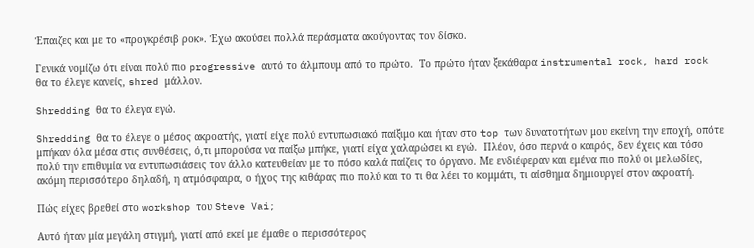Έπαιζες και με το «προγκρέσιβ ροκ». Έχω ακούσει πολλά περάσματα ακούγοντας τον δίσκο.

Γενικά νομίζω ότι είναι πολύ πιο progressive αυτό το άλμπουμ από το πρώτο.  Το πρώτο ήταν ξεκάθαρα instrumental rock, hard rock θα το έλεγε κανείς, shred μάλλον.

Shredding θα το έλεγα εγώ.

Shredding θα το έλεγε ο μέσος ακροατής, γιατί είχε πολύ εντυπωσιακό παίξιμο και ήταν στο top των δυνατοτήτων μου εκείνη την εποχή, οπότε μπήκαν όλα μέσα στις συνθέσεις, ό,τι μπορούσα να παίξω μπήκε, γιατί είχα χαλαρώσει κι εγώ.  Πλέον, όσο περνά ο καιρός, δεν έχεις και τόσο πολύ την επιθυμία να εντυπωσιάσεις τον άλλο κατευθείαν με το πόσο καλά παίζεις το όργανο. Με ενδιέφεραν και εμένα πιο πολύ οι μελωδίες, ακόμη περισσότερο δηλαδή, η ατμόσφαιρα, ο ήχος της κιθάρας πιο πολύ και το τι θα λέει το κομμάτι, τι αίσθημα δημιουργεί στον ακροατή.

Πώς είχες βρεθεί στο workshop του Steve Vai;

Αυτό ήταν μία μεγάλη στιγμή, γιατί από εκεί με έμαθε ο περισσότερος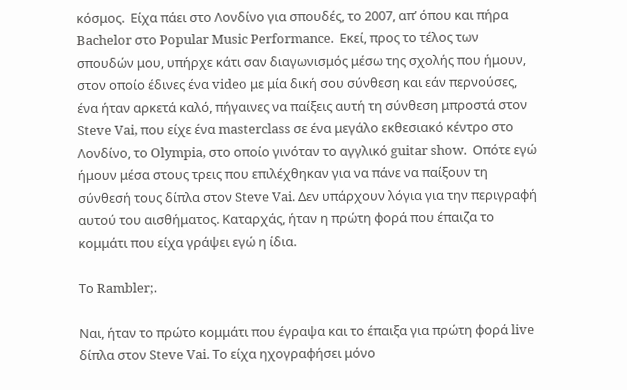κόσμος.  Είχα πάει στο Λονδίνο για σπουδές, το 2007, απ’ όπου και πήρα Bachelor στο Popular Music Performance.  Εκεί, προς το τέλος των σπουδών μου, υπήρχε κάτι σαν διαγωνισμός μέσω της σχολής που ήμουν, στον οποίο έδινες ένα video με μία δική σου σύνθεση και εάν περνούσες, ένα ήταν αρκετά καλό, πήγαινες να παίξεις αυτή τη σύνθεση μπροστά στον Steve Vai, που είχε ένα masterclass σε ένα μεγάλο εκθεσιακό κέντρο στο Λονδίνο, το Olympia, στο οποίο γινόταν το αγγλικό guitar show.  Οπότε εγώ ήμουν μέσα στους τρεις που επιλέχθηκαν για να πάνε να παίξουν τη σύνθεσή τους δίπλα στον Steve Vai. Δεν υπάρχουν λόγια για την περιγραφή αυτού του αισθήματος. Καταρχάς, ήταν η πρώτη φορά που έπαιζα το κομμάτι που είχα γράψει εγώ η ίδια.

Το Rambler;.

Ναι, ήταν το πρώτο κομμάτι που έγραψα και το έπαιξα για πρώτη φορά live δίπλα στον Steve Vai. Το είχα ηχογραφήσει μόνο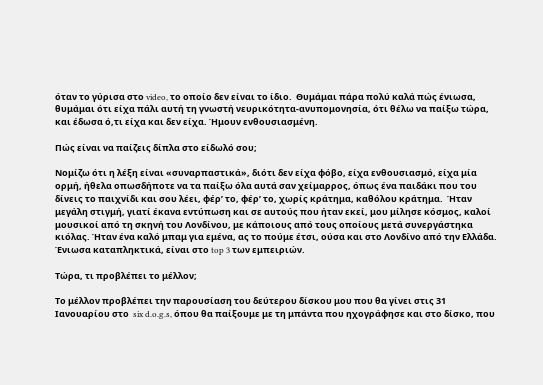όταν το γύρισα στο video, το οποίο δεν είναι το ίδιο.  Θυμάμαι πάρα πολύ καλά πώς ένιωσα, θυμάμαι ότι είχα πάλι αυτή τη γνωστή νευρικότητα-ανυπομονησία, ότι θέλω να παίξω τώρα, και έδωσα ό,τι είχα και δεν είχα. Ήμουν ενθουσιασμένη.

Πώς είναι να παίζεις δίπλα στο είδωλό σου;

Νομίζω ότι η λέξη είναι «συναρπαστικά», διότι δεν είχα φόβο, είχα ενθουσιασμό, είχα μία ορμή, ήθελα οπωσδήποτε να τα παίξω όλα αυτά σαν χείμαρρος, όπως ένα παιδάκι που του δίνεις το παιχνίδι και σου λέει, φέρ’ το, φέρ’ το, χωρίς κράτημα, καθόλου κράτημα.  Ήταν μεγάλη στιγμή, γιατί έκανα εντύπωση και σε αυτούς που ήταν εκεί, μου μίλησε κόσμος, καλοί μουσικοί από τη σκηνή του Λονδίνου, με κάποιους από τους οποίους μετά συνεργάστηκα κιόλας. Ήταν ένα καλό μπαμ για εμένα, ας το πούμε έτσι, ούσα και στο Λονδίνο από την Ελλάδα.  Ένιωσα καταπληκτικά, είναι στο top 3 των εμπειριών.

Τώρα, τι προβλέπει το μέλλον;

Το μέλλον προβλέπει την παρουσίαση του δεύτερου δίσκου μου που θα γίνει στις 31 Ιανουαρίου στο  six d.o.g.s, όπου θα παίξουμε με τη μπάντα που ηχογράφησε και στο δίσκο, που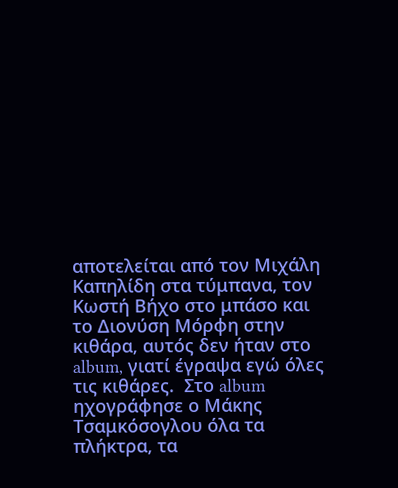αποτελείται από τον Μιχάλη Καπηλίδη στα τύμπανα, τον Κωστή Βήχο στο μπάσο και το Διονύση Μόρφη στην κιθάρα, αυτός δεν ήταν στο album, γιατί έγραψα εγώ όλες τις κιθάρες.  Στο album ηχογράφησε ο Μάκης Τσαμκόσογλου όλα τα πλήκτρα, τα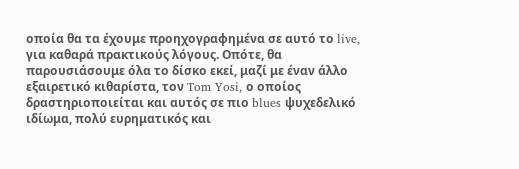οποία θα τα έχουμε προηχογραφημένα σε αυτό το live, για καθαρά πρακτικούς λόγους. Οπότε, θα παρουσιάσουμε όλα το δίσκο εκεί, μαζί με έναν άλλο εξαιρετικό κιθαρίστα, τον Tom Yosi, ο οποίος δραστηριοποιείται και αυτός σε πιο blues ψυχεδελικό ιδίωμα, πολύ ευρηματικός και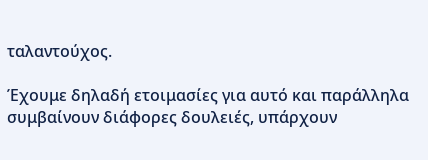ταλαντούχος.

Έχουμε δηλαδή ετοιμασίες για αυτό και παράλληλα συμβαίνουν διάφορες δουλειές, υπάρχουν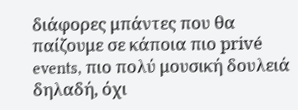διάφορες μπάντες που θα παίζουμε σε κάποια πιο privé events, πιο πολύ μουσική δουλειά δηλαδή, όχι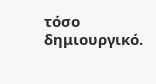τόσο δημιουργικό.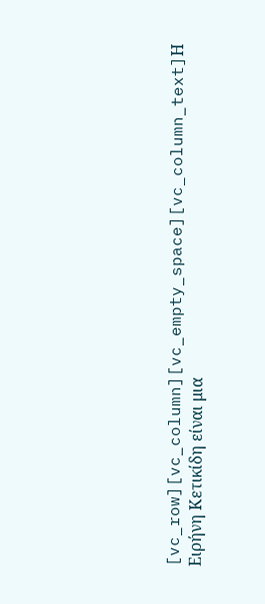[vc_row][vc_column][vc_empty_space][vc_column_text]Η Ειρήνη Κετικίδη είναι μια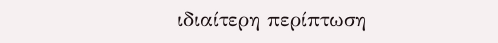ιδιαίτερη περίπτωση